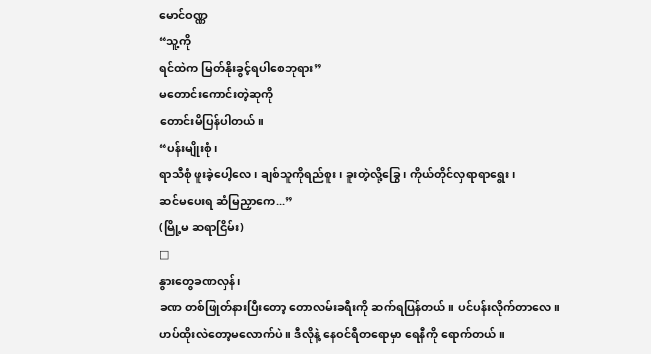မောင်ဝဏ္ဏ
“သူ့ကို
ရင်ထဲက မြတ်နိုးခွင့်ရပါစေဘုရား”
မတောင်းကောင်းတဲ့ဆုကို
တောင်းမိပြန်ပါတယ်။
“ပန်းမျိုးစုံ၊
ရာသီစုံ ဖူးခဲ့ပေါ့လေ၊ ချစ်သူကိုရည်စူး၊ ခူးတဲ့လို့ခြွေ၊ ကိုယ်တိုင်လှရာရာရွေး၊
ဆင်မပေးရ ဆံမြညှာကေ...”
(မြို့မ ဆရာငြိမ်း)
□
နွားတွေခဏလှန်၊
ခဏ တစ်ဖြုတ်နားပြီးတော့ တောလမ်းခရီးကို ဆက်ရပြန်တယ်။ ပင်ပန်းလိုက်တာလေ။
ဟပ်ထိုးလဲတော့မလောက်ပဲ။ ဒီလိုနဲ့ နေဝင်ရီတရောမှာ ရေနီကို ရောက်တယ်။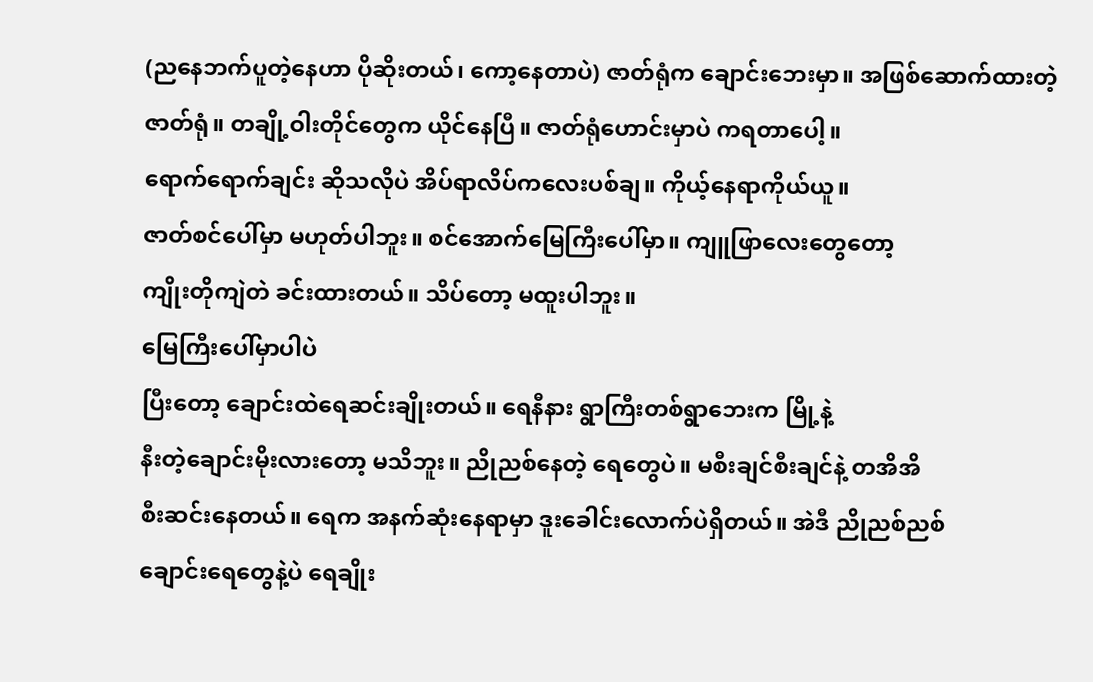(ညနေဘက်ပူတဲ့နေဟာ ပိုဆိုးတယ်၊ ကော့နေတာပဲ) ဇာတ်ရုံက ချောင်းဘေးမှာ။ အဖြစ်ဆောက်ထားတဲ့
ဇာတ်ရုံ။ တချို့ဝါးတိုင်တွေက ယိုင်နေပြီ။ ဇာတ်ရုံဟောင်းမှာပဲ ကရတာပေါ့။
ရောက်ရောက်ချင်း ဆိုသလိုပဲ အိပ်ရာလိပ်ကလေးပစ်ချ။ ကိုယ့်နေရာကိုယ်ယူ။
ဇာတ်စင်ပေါ်မှာ မဟုတ်ပါဘူး။ စင်အောက်မြေကြီးပေါ်မှာ။ ကျူဖြာလေးတွေတော့
ကျိုးတိုကျဲတဲ ခင်းထားတယ်။ သိပ်တော့ မထူးပါဘူး။
မြေကြီးပေါ်မှာပါပဲ
ပြီးတော့ ချောင်းထဲရေဆင်းချိုးတယ်။ ရေနီနား ရွာကြီးတစ်ရွာဘေးက မြို့နဲ့
နီးတဲ့ချောင်းမိုးလားတော့ မသိဘူး။ ညိုညစ်နေတဲ့ ရေတွေပဲ။ မစီးချင်စီးချင်နဲ့ တအိအိ
စီးဆင်းနေတယ်။ ရေက အနက်ဆုံးနေရာမှာ ဒူးခေါင်းလောက်ပဲရှိတယ်။ အဲဒီ ညိုညစ်ညစ်
ချောင်းရေတွေနဲ့ပဲ ရေချိုး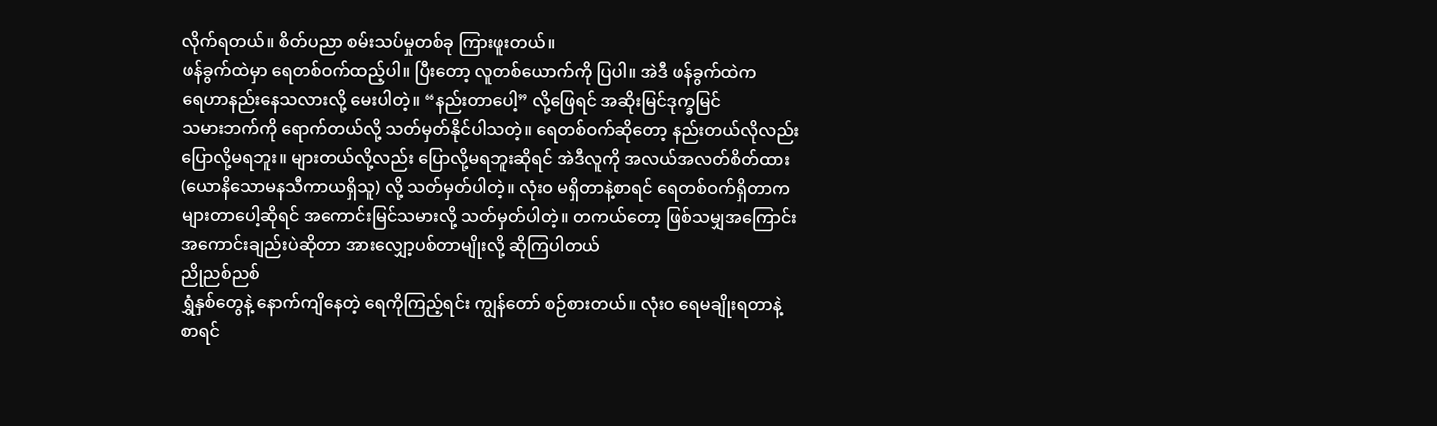လိုက်ရတယ်။ စိတ်ပညာ စမ်းသပ်မှုတစ်ခု ကြားဖူးတယ်။
ဖန်ခွက်ထဲမှာ ရေတစ်ဝက်ထည့်ပါ။ ပြီးတော့ လူတစ်ယောက်ကို ပြပါ။ အဲဒီ ဖန်ခွက်ထဲက
ရေဟာနည်းနေသလားလို့ မေးပါတဲ့။ “နည်းတာပေါ့” လို့ဖြေရင် အဆိုးမြင်ဒုက္ခမြင်
သမားဘက်ကို ရောက်တယ်လို့ သတ်မှတ်နိုင်ပါသတဲ့။ ရေတစ်ဝက်ဆိုတော့ နည်းတယ်လိုလည်း
ပြောလို့မရဘူး။ များတယ်လို့လည်း ပြောလို့မရဘူးဆိုရင် အဲဒီလူကို အလယ်အလတ်စိတ်ထား
(ယောနိသောမနသီကာယရှိသူ) လို့ သတ်မှတ်ပါတဲ့။ လုံးဝ မရှိတာနဲ့စာရင် ရေတစ်ဝက်ရှိတာက
များတာပေါ့ဆိုရင် အကောင်းမြင်သမားလို့ သတ်မှတ်ပါတဲ့။ တကယ်တော့ ဖြစ်သမျှအကြောင်း
အကောင်းချည်းပဲဆိုတာ အားလျှော့ပစ်တာမျိုးလို့ ဆိုကြပါတယ်
ညိုညစ်ညစ်
ရွှံနှစ်တွေနဲ့ နောက်ကျိနေတဲ့ ရေကိုကြည့်ရင်း ကျွန်တော် စဉ်စားတယ်။ လုံးဝ ရေမချိုးရတာနဲ့
စာရင်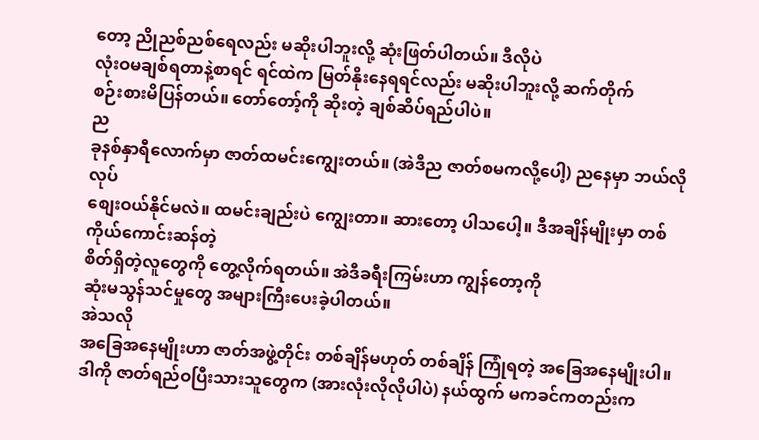တော့ ညိုညစ်ညစ်ရေလည်း မဆိုးပါဘူးလို့ ဆုံးဖြတ်ပါတယ်။ ဒီလိုပဲ
လုံးဝမချစ်ရတာနဲ့စာရင် ရင်ထဲက မြတ်နိုးနေရရင်လည်း မဆိုးပါဘူးလို့ ဆက်တိုက်
စဉ်းစားမိပြန်တယ်။ တော်တော့်ကို ဆိုးတဲ့ ချစ်ဆိပ်ရည်ပါပဲ။
ည
ခုနစ်နှာရီလောက်မှာ ဇာတ်ထမင်းကျွေးတယ်။ (အဲဒီည ဇာတ်စမကလို့ပေါ့) ညနေမှာ ဘယ်လိုလုပ်
စျေးဝယ်နိုင်မလဲ။ ထမင်းချည်းပဲ ကျွေးတာ။ ဆားတော့ ပါသပေါ့။ ဒီအချိန်မျိုးမှာ တစ်ကိုယ်ကောင်းဆန်တဲ့
စိတ်ရှိတဲ့လူတွေကို တွေ့လိုက်ရတယ်။ အဲဒီခရီးကြမ်းဟာ ကျွန်တော့ကို
ဆုံးမသွန်သင်မှုတွေ အများကြီးပေးခဲ့ပါတယ်။
အဲသလို
အခြေအနေမျိုးဟာ ဇာတ်အဖွဲ့တိုင်း တစ်ချိန်မဟုတ် တစ်ချိန် ကြုံရတဲ့ အခြေအနေမျိုးပါ။
ဒါကို ဇာတ်ရည်ဝပြီးသားသူတွေက (အားလုံးလိုလိုပါပဲ) နယ်ထွက် မကခင်ကတည်းက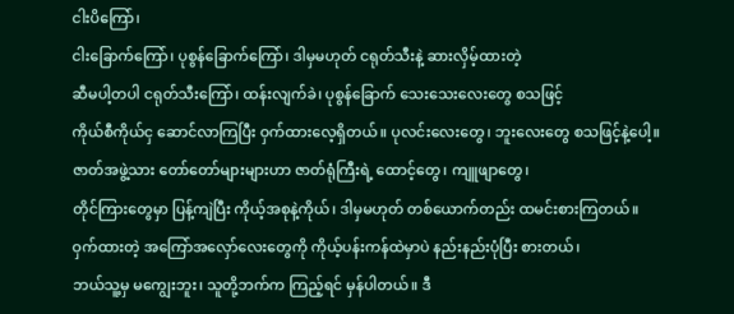ငါးပိကြော်၊
ငါးခြောက်ကြော်၊ ပုစွန်ခြောက်ကြော်၊ ဒါမှမဟုတ် ငရုတ်သီးနဲ့ ဆားလှိမ့်ထားတဲ့
ဆီမပါ့တပါ ငရုတ်သီးကြော်၊ ထန်းလျက်ခဲ၊ ပုစွန်ခြောက် သေးသေးလေးတွေ စသဖြင့်
ကိုယ်စီကိုယ်ငှ ဆောင်လာကြပြီး ဝှက်ထားလေ့ရှိတယ်။ ပုလင်းလေးတွေ၊ ဘူးလေးတွေ စသဖြင့်နဲ့ပေါ့။
ဇာတ်အဖွဲ့သား တော်တော်များများဟာ ဇာတ်ရုံကြီးရဲ့ ထောင့်တွေ၊ ကျူဖျာတွေ၊
တိုင်ကြားတွေမှာ ပြန့်ကျဲပြီး ကိုယ့်အစုနဲ့ကိုယ်၊ ဒါမှမဟုတ် တစ်ယောက်တည်း ထမင်းစားကြတယ်။
ဝှက်ထားတဲ့ အကြော်အလှော်လေးတွေကို ကိုယ့်ပန်းကန်ထဲမှာပဲ နည်းနည်းပုံပြီး စားတယ်၊
ဘယ်သူ့မှ မကျွေးဘူး၊ သူတို့ဘက်က ကြည့်ရင် မှန်ပါတယ်။ ဒီ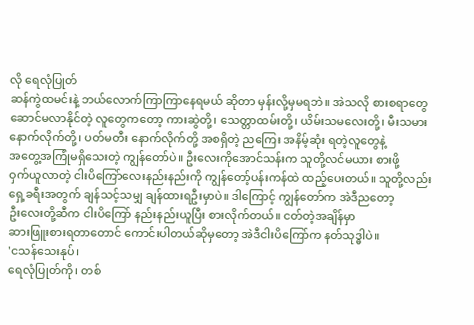လို ရေလုံပြုတ်
ဆန်ကွဲထမင်းနဲ့ ဘယ်လောက်ကြာကြာနေရမယ် ဆိုတာ မှန်းလို့မှမရဘဲ။ အဲသလို စားစရာတွေ
ဆောင်မလာနိုင်တဲ့ လူတွေကတော့ ကားဆွဲတို့၊ သေတ္တာထမ်းတို့၊ ယိမ်းသမလေးတို့၊ မီးသမား
နောက်လိုက်တို့၊ ပတ်မတီး နောက်လိုက်တို့ အစရှိတဲ့ ညကြေး အနိမ့်ဆုံး ရတဲ့လူတွေနဲ့
အတွေ့အကြုံမရှိသေးတဲ့ ကျွန်တော်ပဲ။ ဦးလေးကိုအောင်သန်းက သူတို့လင်မယား စားဖို့
ဝှက်ယူလာတဲ့ ငါးပိကြော်လေးနည်းနည်းကို ကျွန်တော့်ပန်းကန်ထဲ ထည့်ပေးတယ်။ သူတို့လည်း
ရှေ့ခရီးအတွက် ချန်သင့်သမျှ ချန်ထားရဦးမှာပဲ။ ဒါကြောင့် ကျွန်တော်က အဲဒီညတော့
ဦးလေးတို့ဆီက ငါးပိကြော် နည်းနည်းယူပြီး စားလိုက်တယ်။ ငတ်တဲ့အချိန်မှာ
ဆားဖြူးစားရတာတောင် ကောင်းပါတယ်ဆိုမှတော့ အဲဒီငါးပိကြော်က နတ်သုဒ္ဓါပဲ။
'ငသန်သေးနုပ်၊
ရေလုံပြုတ်ကို၊ တစ်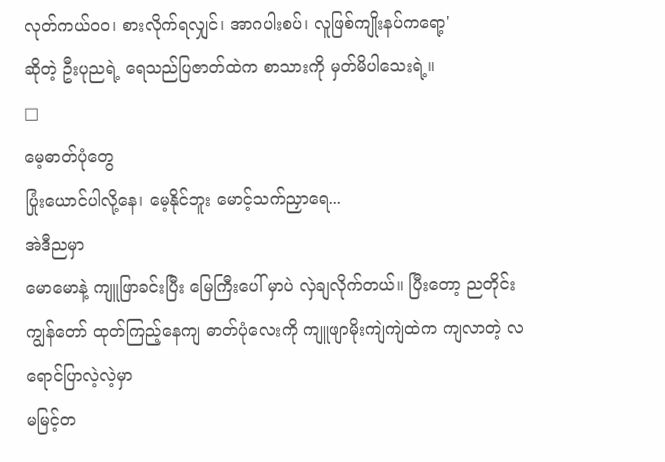လုတ်ကယ်ဝဝ၊ စားလိုက်ရလျှင်၊ အာဂပါးစပ်၊ လူဖြစ်ကျိုးနပ်ကရော့'
ဆိုတဲ့ ဦးပုညရဲ့ ရေသည်ပြဇာတ်ထဲက စာသားကို မှတ်မိပါသေးရဲ့။
□
မေ့ဓာတ်ပုံတွေ
ပြုံးယောင်ပါလို့နေ၊ မေ့နိုင်ဘူး မောင့်သက်ညှာရေ...
အဲဒီညမှာ
မောမောနဲ့ ကျူဖြာခင်းပြီး မြေကြီးပေါ် မှာပဲ လှဲချလိုက်တယ်။ ပြီးတော့ ညတိုင်း
ကျွန်တော် ထုတ်ကြည့်နေကျ ဓာတ်ပုံလေးကို ကျူဖျာမိုးကျဲကျဲထဲက ကျလာတဲ့ လရောင်ပြာလဲ့လဲ့မှာ
မမြင့်တ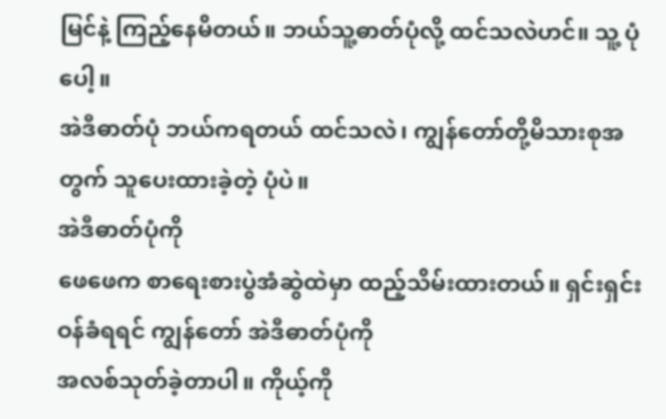မြင်နဲ့ ကြည့်နေမိတယ်။ ဘယ်သူ့ဓာတ်ပုံလို့ ထင်သလဲဟင်။ သူ့ ပုံပေါ့။
အဲဒီဓာတ်ပုံ ဘယ်ကရတယ် ထင်သလဲ၊ ကျွန်တော်တို့မိသားစုအတွက် သူပေးထားခဲ့တဲ့ ပုံပဲ။
အဲဒီဓာတ်ပုံကို
ဖေဖေက စာရေးစားပွဲအံဆွဲထဲမှာ ထည့်သိမ်းထားတယ်။ ရှင်းရှင်းဝန်ခံရရင် ကျွန်တော် အဲဒီဓာတ်ပုံကို
အလစ်သုတ်ခဲ့တာပါ။ ကိုယ့်ကို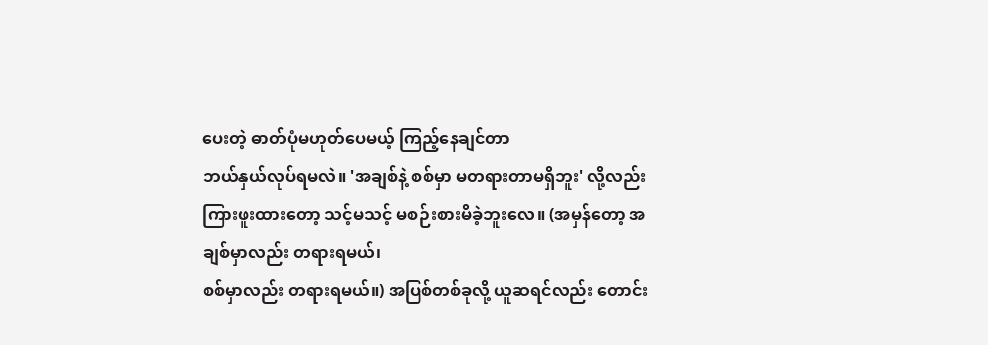ပေးတဲ့ ဓာတ်ပုံမဟုတ်ပေမယ့် ကြည့်နေချင်တာ
ဘယ်နှယ်လုပ်ရမလဲ။ 'အချစ်နဲ့ စစ်မှာ မတရားတာမရှိဘူး' လို့လည်း
ကြားဖူးထားတော့ သင့်မသင့် မစဉ်းစားမိခဲ့ဘူးလေ။ (အမှန်တော့ အချစ်မှာလည်း တရားရမယ်၊
စစ်မှာလည်း တရားရမယ်။) အပြစ်တစ်ခုလို့ ယူဆရင်လည်း တောင်း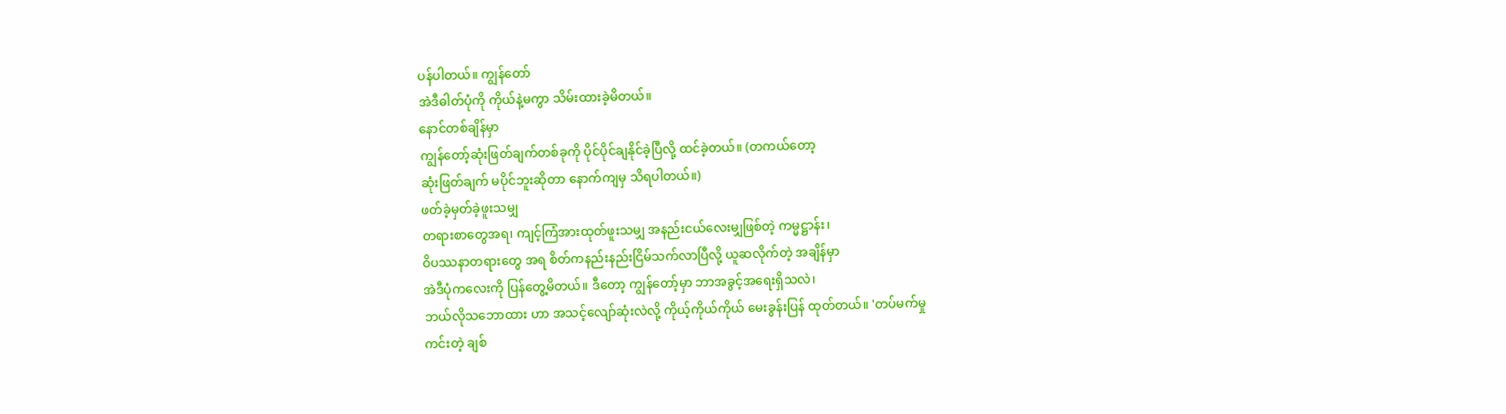ပန်ပါတယ်။ ကျွန်တော်
အဲဒီဓါတ်ပုံကို ကိုယ်နဲ့မကွာ သိမ်းထားခဲ့မိတယ်။
နောင်တစ်ချိန်မှာ
ကျွန်တော့်ဆုံးဖြတ်ချက်တစ်ခုကို ပိုင်ပိုင်ချနိုင်ခဲ့ပြီလို့ ထင်ခဲ့တယ်။ (တကယ်တော့
ဆုံးဖြတ်ချက် မပိုင်ဘူးဆိုတာ နောက်ကျမှ သိရပါတယ်။)
ဖတ်ခဲ့မှတ်ခဲ့ဖူးသမျှ
တရားစာတွေအရ၊ ကျင့်ကြံအားထုတ်ဖူးသမျှ အနည်းငယ်လေးမျှဖြစ်တဲ့ ကမ္မဋ္ဌာန်း၊
ဝိပဿနာတရားတွေ အရ စိတ်ကနည်းနည်းငြိမ်သက်လာပြီလို့ ယူဆလိုက်တဲ့ အချိန်မှာ
အဲဒီပုံကလေးကို ပြန်တွေ့မိတယ်။ ဒီတော့ ကျွန်တော့်မှာ ဘာအခွင့်အရေးရှိသလဲ၊
ဘယ်လိုသဘောထား ဟာ အသင့်လျော်ဆုံးလဲလို့ ကိုယ့်ကိုယ်ကိုယ် မေးခွန်းပြန် ထုတ်တယ်။ 'တပ်မက်မှု
ကင်းတဲ့ ချစ်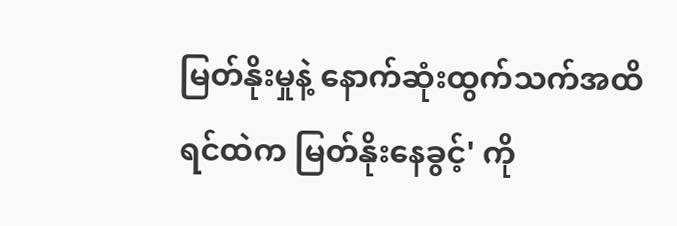မြတ်နိုးမှုနဲ့ နောက်ဆုံးထွက်သက်အထိ ရင်ထဲက မြတ်နိုးနေခွင့်' ကို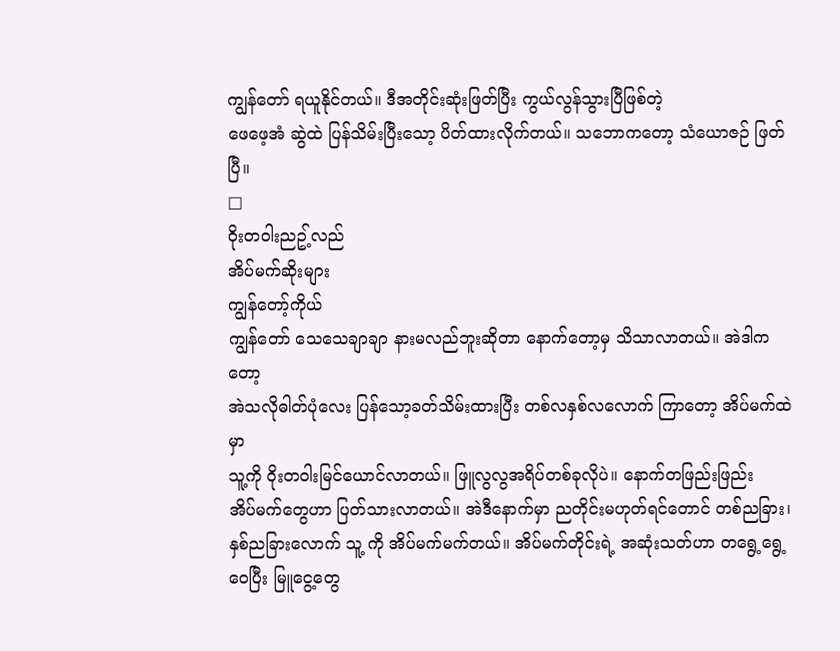ကျွန်တော် ရယူနိုင်တယ်။ ဒီအတိုင်းဆုံးဖြတ်ပြီး ကွယ်လွန်သွားပြီဖြစ်တဲ့
ဖေဖေ့အံ ဆွဲထဲ ပြန်သိမ်းပြီးသော့ ပိတ်ထားလိုက်တယ်။ သဘောကတော့ သံယောဇဉ် ဖြတ်ပြီ။
□
ဝိုးတဝါးညဥ့်လည်
အိပ်မက်ဆိုးများ
ကျွန်တော့်ကိုယ်
ကျွန်တော် သေသေချာချာ နားမလည်ဘူးဆိုတာ နောက်တော့မှ သိသာလာတယ်။ အဲဒါကတော့
အဲသလိုဓါတ်ပုံလေး ပြန်သော့ခတ်သိမ်းထားပြီး တစ်လနှစ်လလောက် ကြာတော့ အိပ်မက်ထဲမှာ
သူ့ကို ဝိုးတဝါးမြင်ယောင်လာတယ်။ ဖြူလွလွအရိပ်တစ်ခုလိုပဲ။ နောက်တဖြည်းဖြည်း
အိပ်မက်တွေဟာ ပြတ်သားလာတယ်။ အဲဒီနောက်မှာ ညတိုင်းမဟုတ်ရင်တောင် တစ်ညခြား၊
နှစ်ညခြားလောက် သူ့ ကို အိပ်မက်မက်တယ်။ အိပ်မက်တိုင်းရဲ့ အဆုံးသတ်ဟာ တရွေ့ရွေ့ဝေပြီး မြူငွေ့တွေ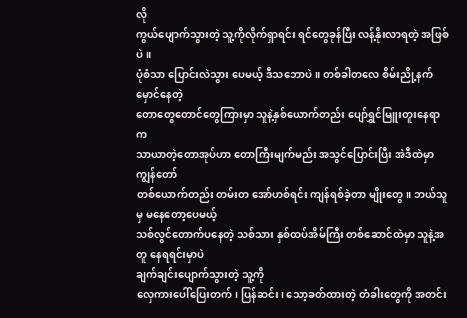လို
ကွယ်ပျောက်သွားတဲ့ သူ့ကိုလိုက်ရှာရင်း ရင်တွေခုန်ပြီး လန့်နိုးလာရတဲ့ အဖြစ်ပဲ။
ပုံစံသာ ပြောင်းလဲသွား ပေမယ့် ဒီသဘောပဲ။ တစ်ခါတလေ စိမ်းညို့နက်မှောင်နေတဲ့
တောတွေတောင်တွေကြားမှာ သူနဲ့နှစ်ယောက်တည်း ပျော်ရွှင်မြူးတူးနေရာက
သာယာတဲ့တောအုပ်ဟာ တောကြီးမျက်မည်း အသွင်ပြောင်းပြီး အဲဒီထဲမှာ ကျွန်တော်
တစ်ယောက်တည်း တမ်းတ အော်ဟစ်ရင်း ကျန်ရစ်ခဲ့တာ မျိုးတွေ။ ဘယ်သူမှ မနေတော့ပေမယ့်
သစ်လွင်တောက်ပနေတဲ့ သစ်သား နှစ်ထပ်အိမ်ကြီး တစ်ဆောင်ထဲမှာ သူနဲ့အတူ နေရရင်းမှာပဲ
ချက်ချင်းပျောက်သွားတဲ့ သူ့ကို
လှေကားပေါ်ပြေးတက်၊ ပြန်ဆင်း၊ သော့ခတ်ထားတဲ့ တံခါးတွေကို အတင်း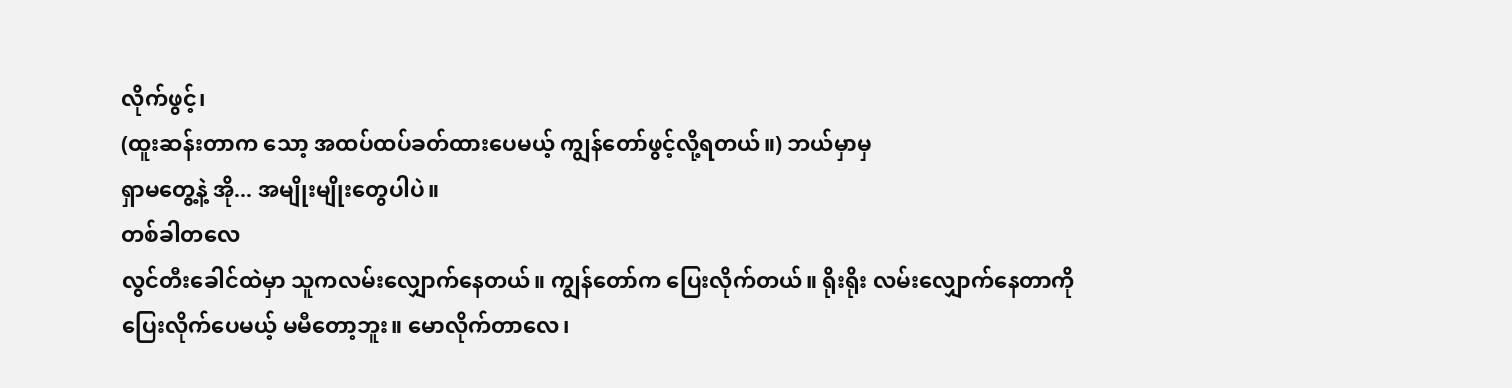လိုက်ဖွင့်၊
(ထူးဆန်းတာက သော့ အထပ်ထပ်ခတ်ထားပေမယ့် ကျွန်တော်ဖွင့်လို့ရတယ်။) ဘယ်မှာမှ
ရှာမတွေ့နဲ့ အို... အမျိုးမျိုးတွေပါပဲ။
တစ်ခါတလေ
လွင်တီးခေါင်ထဲမှာ သူကလမ်းလျှောက်နေတယ်။ ကျွန်တော်က ပြေးလိုက်တယ်။ ရိုးရိုး လမ်းလျှောက်နေတာကို
ပြေးလိုက်ပေမယ့် မမီတော့ဘူး။ မောလိုက်တာလေ၊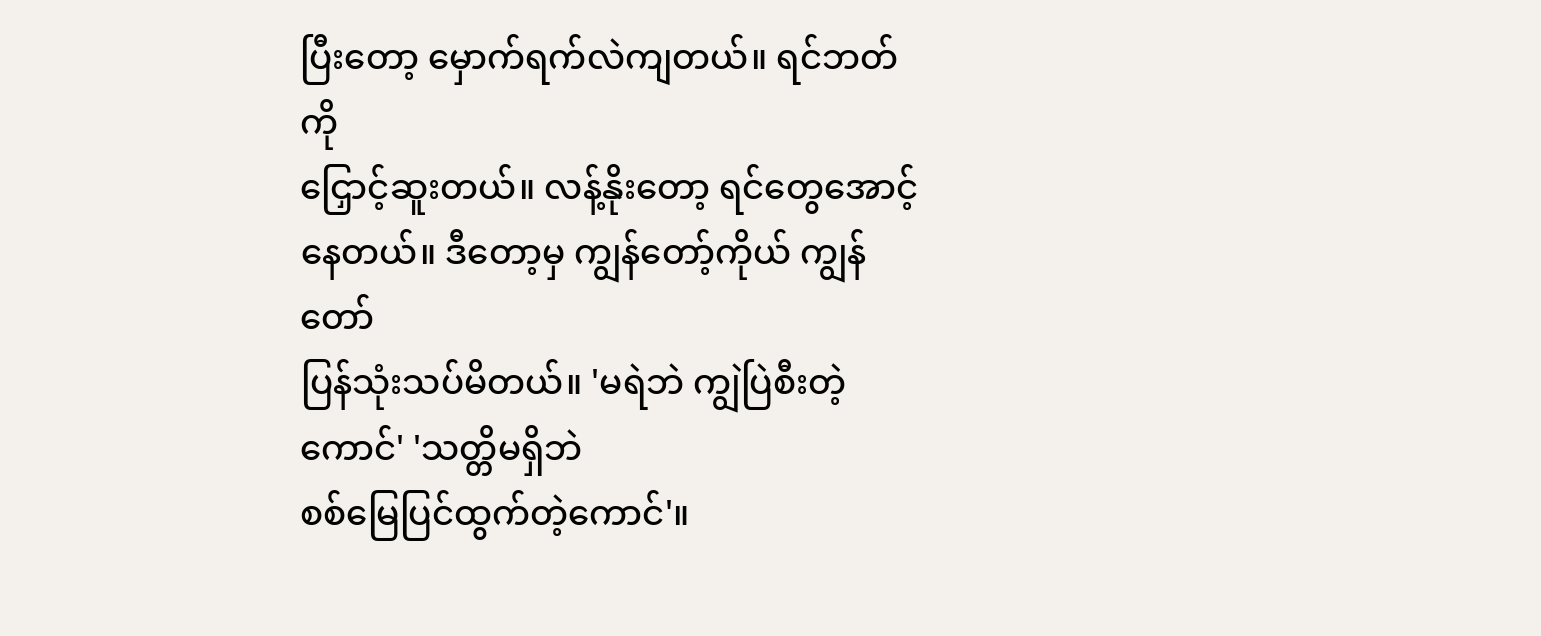ပြီးတော့ မှောက်ရက်လဲကျတယ်။ ရင်ဘတ်ကို
ငြှောင့်ဆူးတယ်။ လန့်နိုးတော့ ရင်တွေအောင့် နေတယ်။ ဒီတော့မှ ကျွန်တော့်ကိုယ် ကျွန်တော်
ပြန်သုံးသပ်မိတယ်။ 'မရဲဘဲ ကျွဲပြဲစီးတဲ့ ကောင်' 'သတ္တိမရှိဘဲ
စစ်မြေပြင်ထွက်တဲ့ကောင်'။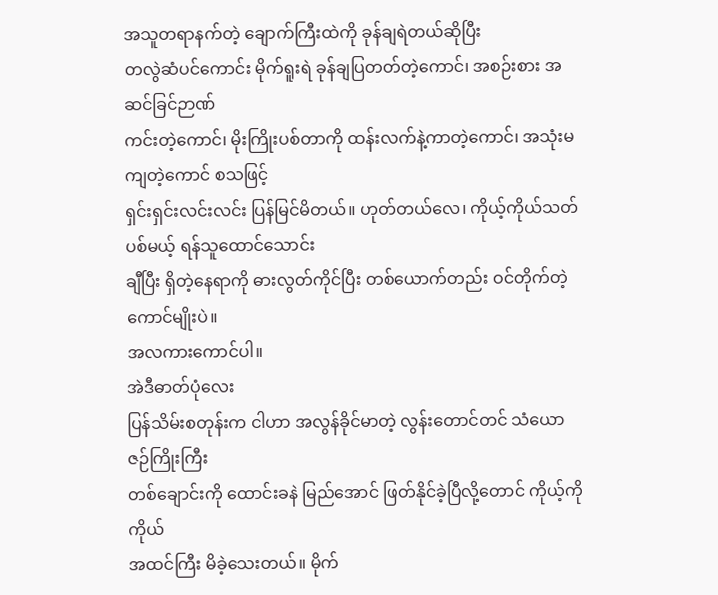အသူတရာနက်တဲ့ ချောက်ကြီးထဲကို ခုန်ချရဲတယ်ဆိုပြီး
တလွဲဆံပင်ကောင်း မိုက်ရူးရဲ ခုန်ချပြတတ်တဲ့ကောင်၊ အစဉ်းစား အဆင်ခြင်ဉာဏ်
ကင်းတဲ့ကောင်၊ မိုးကြိုးပစ်တာကို ထန်းလက်နဲ့ကာတဲ့ကောင်၊ အသုံးမကျတဲ့ကောင် စသဖြင့်
ရှင်းရှင်းလင်းလင်း ပြန်မြင်မိတယ်။ ဟုတ်တယ်လေ၊ ကိုယ့်ကိုယ်သတ်ပစ်မယ့် ရန်သူထောင်သောင်း
ချီပြီး ရှိတဲ့နေရာကို ဓားလွတ်ကိုင်ပြီး တစ်ယောက်တည်း ဝင်တိုက်တဲ့ ကောင်မျိုးပဲ။
အလကားကောင်ပါ။
အဲဒီဓာတ်ပုံလေး
ပြန်သိမ်းစတုန်းက ငါဟာ အလွန်ခိုင်မာတဲ့ လွန်းတောင်တင် သံယောဇဉ်ကြိုးကြီး
တစ်ချောင်းကို ထောင်းခနဲ မြည်အောင် ဖြတ်နိုင်ခဲ့ပြီလို့တောင် ကိုယ့်ကိုကိုယ်
အထင်ကြီး မိခဲ့သေးတယ်။ မိုက်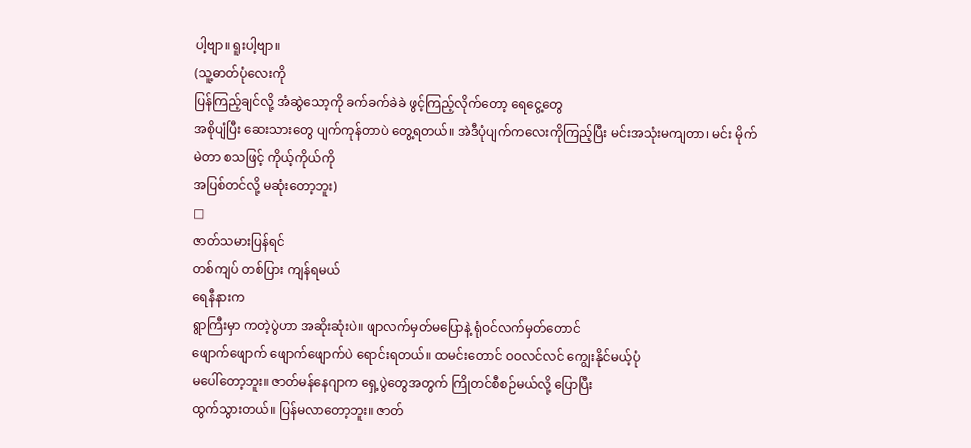ပါ့ဗျာ။ ရူးပါ့ဗျာ။
(သူ့ဓာတ်ပုံလေးကို
ပြန်ကြည့်ချင်လို့ အံဆွဲသော့ကို ခက်ခက်ခဲခဲ ဖွင့်ကြည့်လိုက်တော့ ရေငွေ့တွေ
အစိုပျံပြီး ဆေးသားတွေ ပျက်ကုန်တာပဲ တွေ့ရတယ်။ အဲဒီပုံပျက်ကလေးကိုကြည့်ပြီး မင်းအသုံးမကျတာ၊ မင်း မိုက်မဲတာ စသဖြင့် ကိုယ့်ကိုယ်ကို
အပြစ်တင်လို့ မဆုံးတော့ဘူး)
□
ဇာတ်သမားပြန်ရင်
တစ်ကျပ် တစ်ပြား ကျန်ရမယ်
ရေနီနားက
ရွာကြီးမှာ ကတဲ့ပွဲဟာ အဆိုးဆုံးပဲ။ ဖျာလက်မှတ်မပြောနဲ့ ရုံဝင်လက်မှတ်တောင်
ဖျောက်ဖျောက် ဖျောက်ဖျောက်ပဲ ရောင်းရတယ်။ ထမင်းတောင် ဝဝလင်လင် ကျွေးနိုင်မယ့်ပုံ
မပေါ်တော့ဘူး။ ဇာတ်မန်နေဂျာက ရှေ့ပွဲတွေအတွက် ကြိုတင်စီစဉ်မယ်လို့ ပြောပြီး
ထွက်သွားတယ်။ ပြန်မလာတော့ဘူး။ ဇာတ်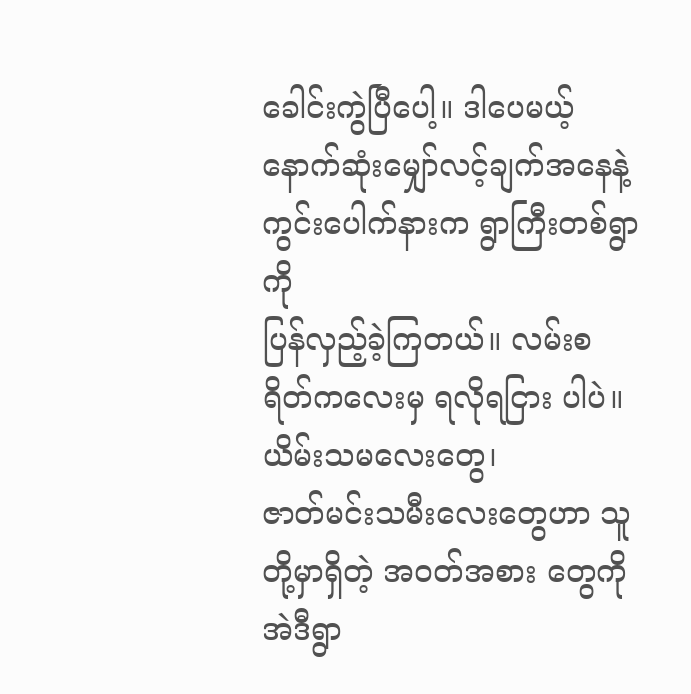ခေါင်းကွဲပြီပေါ့။ ဒါပေမယ့်
နောက်ဆုံးမျှော်လင့်ချက်အနေနဲ့ ကွင်းပေါက်နားက ရွာကြီးတစ်ရွာကို
ပြန်လှည့်ခဲ့ကြတယ်။ လမ်းစရိတ်ကလေးမှ ရလိုရငြား ပါပဲ။
ယိမ်းသမလေးတွေ၊
ဇာတ်မင်းသမီးလေးတွေဟာ သူတို့မှာရှိတဲ့ အဝတ်အစား တွေကို အဲဒီရွာ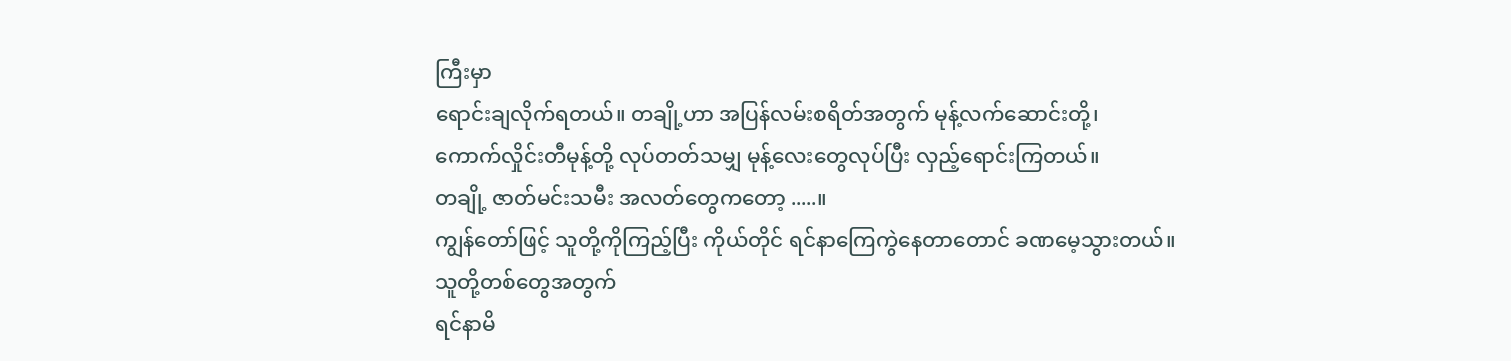ကြီးမှာ
ရောင်းချလိုက်ရတယ်။ တချို့ဟာ အပြန်လမ်းစရိတ်အတွက် မုန့်လက်ဆောင်းတို့၊
ကောက်လှိုင်းတီမုန့်တို့ လုပ်တတ်သမျှ မုန့်လေးတွေလုပ်ပြီး လှည့်ရောင်းကြတယ်။
တချို့ ဇာတ်မင်းသမီး အလတ်တွေကတော့ .....။
ကျွန်တော်ဖြင့် သူတို့ကိုကြည့်ပြီး ကိုယ်တိုင် ရင်နာကြေကွဲနေတာတောင် ခဏမေ့သွားတယ်။
သူတို့တစ်တွေအတွက်
ရင်နာမိ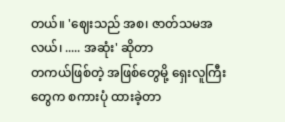တယ်။ 'ဈေးသည် အစ၊ ဇာတ်သမအလယ်၊ ..... အဆုံး' ဆိုတာ
တကယ်ဖြစ်တဲ့ အဖြစ်တွေမို့ ရှေးလူကြီးတွေက စကားပုံ ထားခဲ့တာ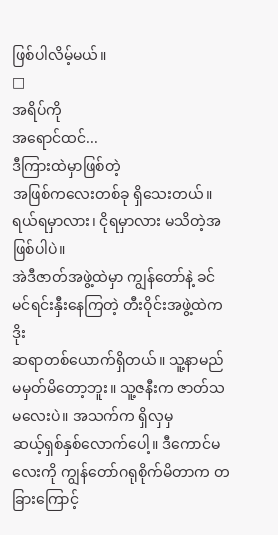ဖြစ်ပါလိမ့်မယ်။
□
အရိပ်ကို
အရောင်ထင်...
ဒီကြားထဲမှာဖြစ်တဲ့
အဖြစ်ကလေးတစ်ခု ရှိသေးတယ်။ ရယ်ရမှာလား၊ ငိုရမှာလား မသိတဲ့အဖြစ်ပါပဲ။
အဲဒီဇာတ်အဖွဲ့ထဲမှာ ကျွန်တော်နဲ့ ခင်မင်ရင်းနှီးနေကြတဲ့ တီးဝိုင်းအဖွဲ့ထဲက ဒိုး
ဆရာတစ်ယောက်ရှိတယ်။ သူ့နာမည် မမှတ်မိတော့ဘူး။ သူ့ဇနီးက ဇာတ်သမလေးပဲ။ အသက်က ရှိလှမှ
ဆယ့်ရှစ်နှစ်လောက်ပေါ့။ ဒီကောင်မလေးကို ကျွန်တော်ဂရုစိုက်မိတာက တခြားကြောင့်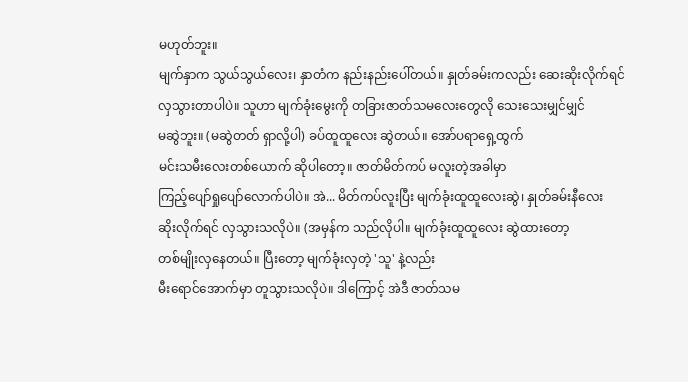မဟုတ်ဘူး။
မျက်နှာက သွယ်သွယ်လေး၊ နှာတံက နည်းနည်းပေါ်တယ်။ နှုတ်ခမ်းကလည်း ဆေးဆိုးလိုက်ရင်
လှသွားတာပါပဲ။ သူဟာ မျက်ခုံးမွေးကို တခြားဇာတ်သမလေးတွေလို သေးသေးမျှင်မျှင်
မဆွဲဘူး။ (မဆွဲတတ် ရှာလို့ပါ) ခပ်ထူထူလေး ဆွဲတယ်။ အော်ပရာရှေ့ထွက်
မင်းသမီးလေးတစ်ယောက် ဆိုပါတော့။ ဇာတ်မိတ်ကပ် မလူးတဲ့အခါမှာ
ကြည့်ပျော်ရှုပျော်လောက်ပါပဲ။ အဲ... မိတ်ကပ်လူးပြီး မျက်ခုံးထူထူလေးဆွဲ၊ နှုတ်ခမ်းနီလေး
ဆိုးလိုက်ရင် လှသွားသလိုပဲ။ (အမှန်က သည်လိုပါ။ မျက်ခုံးထူထူလေး ဆွဲထားတော့
တစ်မျိုးလှနေတယ်။ ပြီးတော့ မျက်ခုံးလှတဲ့ 'သူ' နဲ့လည်း
မီးရောင်အောက်မှာ တူသွားသလိုပဲ။ ဒါကြောင့် အဲဒီ ဇာတ်သမ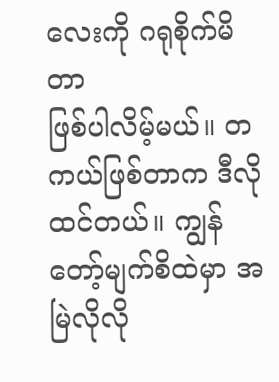လေးကို ဂရုစိုက်မိတာ
ဖြစ်ပါလိမ့်မယ်။ တကယ်ဖြစ်တာက ဒီလိုထင်တယ်။ ကျွန်တော့်မျက်စိထဲမှာ အမြဲလိုလို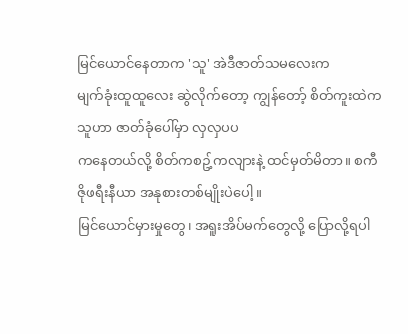မြင်ယောင်နေတာက 'သူ' အဲဒီဇာတ်သမလေးက
မျက်ခုံးထူထူလေး ဆွဲလိုက်တော့ ကျွန်တော့် စိတ်ကူးထဲက သူဟာ ဇာတ်ခုံပေါ်မှာ လှလှပပ
ကနေတယ်လို့ စိတ်ကစဥ့်ကလျားနဲ့ ထင်မှတ်မိတာ။ စကီဇိုဖရီးနီယာ အနုစားတစ်မျိုးပဲပေါ့။
မြင်ယောင်မှားမှုတွေ၊ အရူးအိပ်မက်တွေလို့ ပြောလို့ရပါ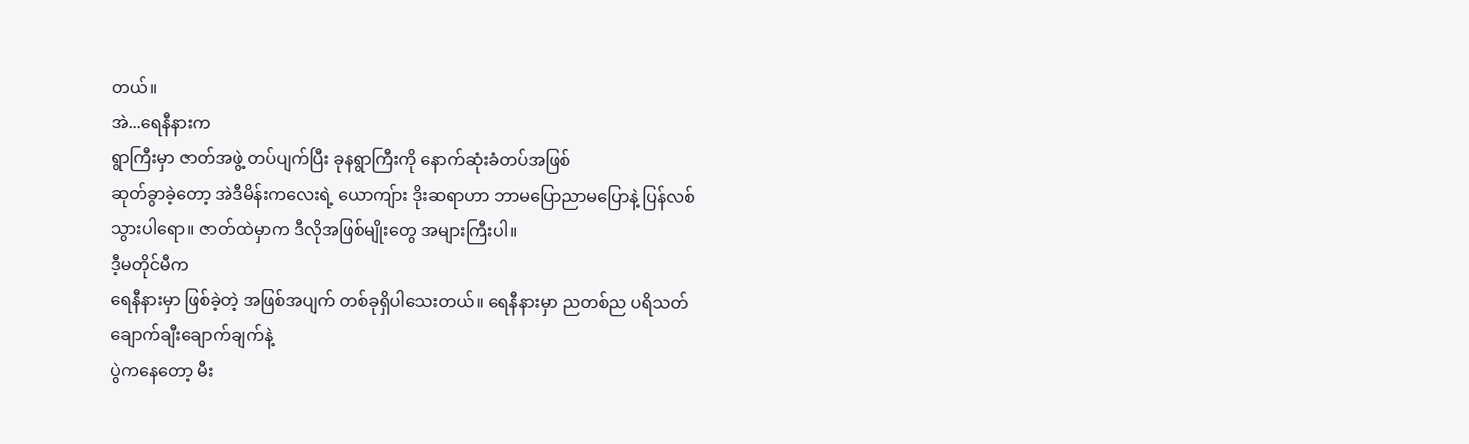တယ်။
အဲ...ရေနီနားက
ရွာကြီးမှာ ဇာတ်အဖွဲ့ တပ်ပျက်ပြီး ခုနရွာကြီးကို နောက်ဆုံးခံတပ်အဖြစ်
ဆုတ်ခွာခဲ့တော့ အဲဒီမိန်းကလေးရဲ့ ယောကျ်ား ဒိုးဆရာဟာ ဘာမပြောညာမပြောနဲ့ ပြန်လစ်
သွားပါရော။ ဇာတ်ထဲမှာက ဒီလိုအဖြစ်မျိုးတွေ အများကြီးပါ။
ဒီ့မတိုင်မီက
ရေနီနားမှာ ဖြစ်ခဲ့တဲ့ အဖြစ်အပျက် တစ်ခုရှိပါသေးတယ်။ ရေနီနားမှာ ညတစ်ည ပရိသတ် ချောက်ချီးချောက်ချက်နဲ့
ပွဲကနေတော့ မီး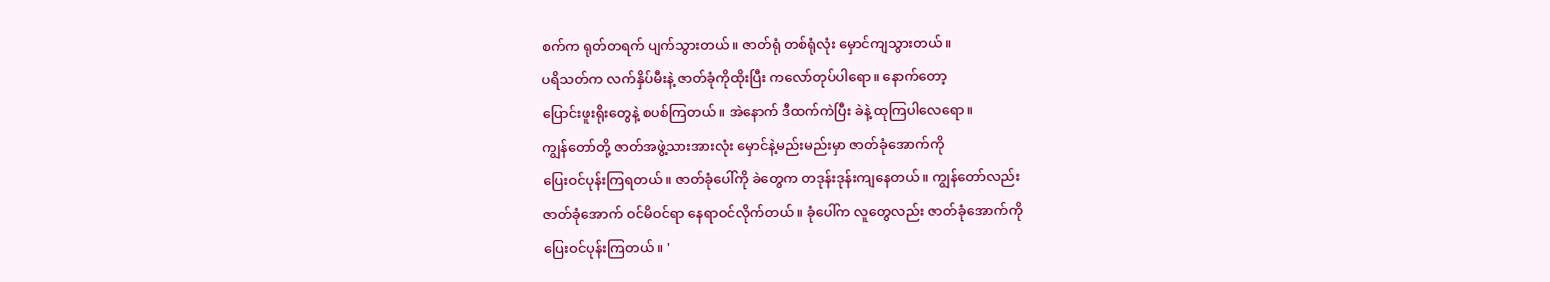စက်က ရုတ်တရက် ပျက်သွားတယ်။ ဇာတ်ရုံ တစ်ရုံလုံး မှောင်ကျသွားတယ်။
ပရိသတ်က လက်နှိပ်မီးနဲ့ ဇာတ်ခုံကိုထိုးပြီး ကလော်တုပ်ပါရော။ နောက်တော့
ပြောင်းဖူးရိုးတွေနဲ့ စပစ်ကြတယ်။ အဲနောက် ဒီထက်ကဲပြီး ခဲနဲ့ ထုကြပါလေရော။
ကျွန်တော်တို့ ဇာတ်အဖွဲ့သားအားလုံး မှောင်နဲ့မည်းမည်းမှာ ဇာတ်ခုံအောက်ကို
ပြေးဝင်ပုန်းကြရတယ်။ ဇာတ်ခုံပေါ်ကို ခဲတွေက တဒုန်းဒုန်းကျနေတယ်။ ကျွန်တော်လည်း
ဇာတ်ခုံအောက် ဝင်မိဝင်ရာ နေရာဝင်လိုက်တယ်။ ခုံပေါ်က လူတွေလည်း ဇာတ်ခုံအောက်ကို
ပြေးဝင်ပုန်းကြတယ်။ '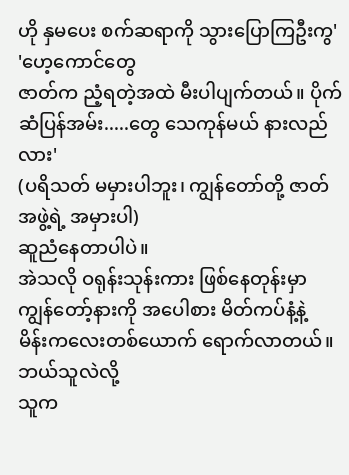ဟို နှမပေး စက်ဆရာကို သွားပြောကြဦးကွ'
'ဟေ့ကောင်တွေ
ဇာတ်က ညံ့ရတဲ့အထဲ မီးပါပျက်တယ်။ ပိုက်ဆံပြန်အမ်း.....တွေ သေကုန်မယ် နားလည်လား'
(ပရိသတ် မမှားပါဘူး၊ ကျွန်တော်တို့ ဇာတ်အဖွဲ့ရဲ့ အမှားပါ)
ဆူညံနေတာပါပဲ။
အဲသလို ဝရုန်းသုန်းကား ဖြစ်နေတုန်းမှာ ကျွန်တော့်နားကို အပေါစား မိတ်ကပ်နံ့နဲ့
မိန်းကလေးတစ်ယောက် ရောက်လာတယ်။
ဘယ်သူလဲလို့
သူက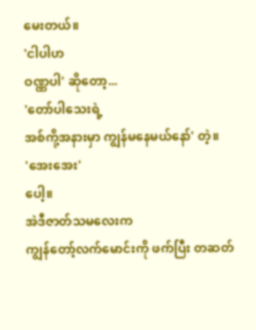မေးတယ်။
'ငါပါဟ
ဝဏ္ဏပါ' ဆိုတော့...
'တော်ပါသေးရဲ့
အစ်ကို့အနားမှာ ကျွန်မနေမယ်နော်' တဲ့။
'အေးအေး'
ပေါ့။
အဲဒီဇာတ်သမလေးက
ကျွန်တော့်လက်မောင်းကို ဖက်ပြီး တဆတ်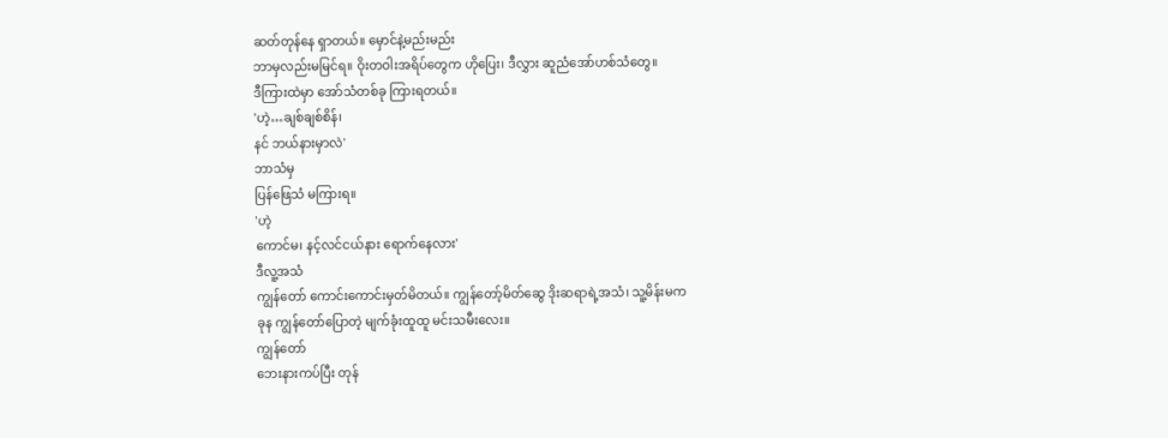ဆတ်တုန်နေ ရှာတယ်။ မှောင်နဲ့မည်းမည်း
ဘာမှလည်းမမြင်ရ။ ဝိုးတဝါးအရိပ်တွေက ဟိုပြေး၊ ဒီလွှား ဆူညံအော်ဟစ်သံတွေ။
ဒီကြားထဲမှာ အော်သံတစ်ခု ကြားရတယ်။
'ဟဲ့…ချစ်ချစ်စိန်၊
နင် ဘယ်နားမှာလဲ'
ဘာသံမှ
ပြန်ဖြေသံ မကြားရ။
'ဟဲ့
ကောင်မ၊ နင့်လင်ငယ်နား ရောက်နေလား'
ဒီလူ့အသံ
ကျွန်တော် ကောင်းကောင်းမှတ်မိတယ်။ ကျွန်တော့်မိတ်ဆွေ ဒိုးဆရာရဲ့အသံ၊ သူ့မိန်းမက
ခုန ကျွန်တော်ပြောတဲ့ မျက်ခုံးထူထူ မင်းသမီးလေး။
ကျွန်တော်
ဘေးနားကပ်ပြီး တုန်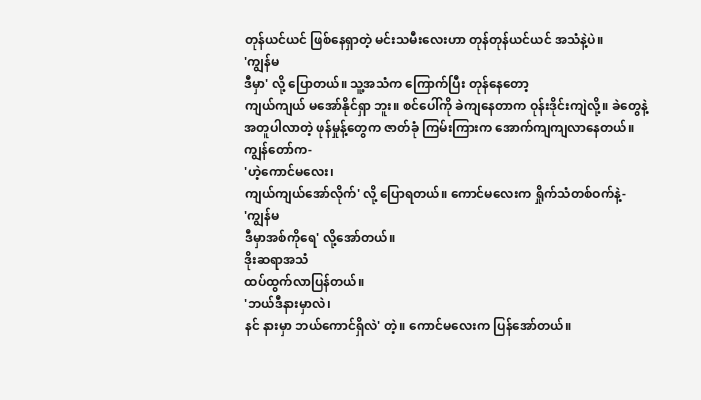တုန်ယင်ယင် ဖြစ်နေရှာတဲ့ မင်းသမီးလေးဟာ တုန်တုန်ယင်ယင် အသံနဲ့ပဲ။
'ကျွန်မ
ဒီမှာ' လို့ ပြောတယ်။ သူ့အသံက ကြောက်ပြီး တုန်နေတော့
ကျယ်ကျယ် မအော်နိုင်ရှာ ဘူး။ စင်ပေါ်ကို ခဲကျနေတာက ဝုန်းဒိုင်းကျဲလို့။ ခဲတွေနဲ့
အတူပါလာတဲ့ ဖုန်မှုန့်တွေက ဇာတ်ခုံ ကြမ်းကြားက အောက်ကျကျလာနေတယ်။
ကျွန်တော်က-
'ဟဲ့ကောင်မလေး၊
ကျယ်ကျယ်အော်လိုက်' လို့ ပြောရတယ်။ ကောင်မလေးက ရှိုက်သံတစ်ဝက်နဲ့-
'ကျွန်မ
ဒီမှာအစ်ကိုရေ' လို့အော်တယ်။
ဒိုးဆရာအသံ
ထပ်ထွက်လာပြန်တယ်။
'ဘယ်ဒီနားမှာလဲ၊
နင် နားမှာ ဘယ်ကောင်ရှိလဲ' တဲ့။ ကောင်မလေးက ပြန်အော်တယ်။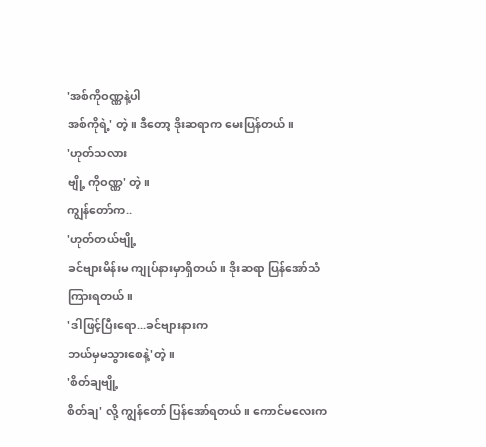'အစ်ကိုဝဏ္ဏနဲ့ပါ
အစ်ကိုရဲ့' တဲ့။ ဒီတော့ ဒိုးဆရာက မေးပြန်တယ်။
'ဟုတ်သလား
ဗျို့ ကိုဝဏ္ဏ' တဲ့။
ကျွန်တော်က..
'ဟုတ်တယ်ဗျို့
ခင်ဗျားမိန်းမ ကျုပ်နားမှာရှိတယ်။ ဒိုးဆရာ ပြန်အော်သံ ကြားရတယ်။
'ဒါဖြင့်ပြီးရော...ခင်ဗျားနားက
ဘယ်မှမသွားစေနဲ့'တဲ့။
'စိတ်ချဗျို့
စိတ်ချ' လို့ ကျွန်တော် ပြန်အော်ရတယ်။ ကောင်မလေးက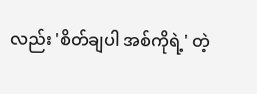လည်း 'စိတ်ချပါ အစ်ကိုရဲ့' တဲ့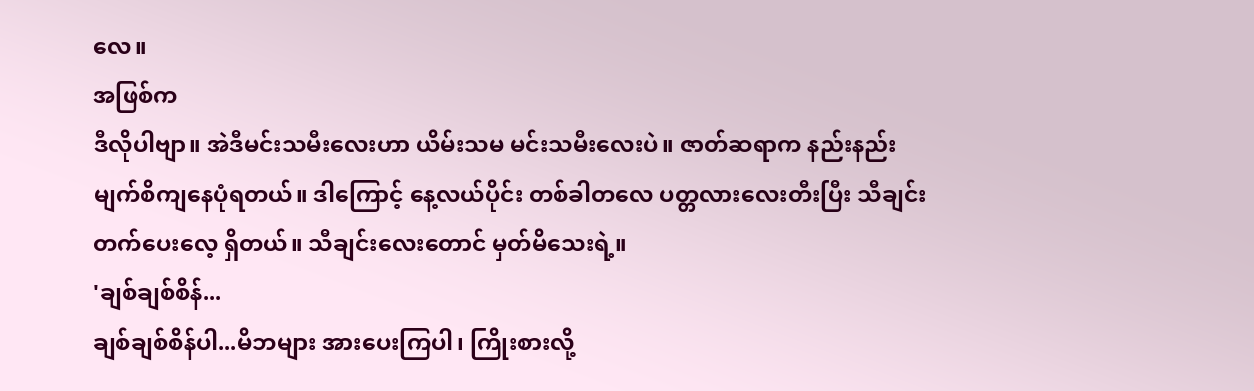လေ။
အဖြစ်က
ဒီလိုပါဗျာ။ အဲဒီမင်းသမီးလေးဟာ ယိမ်းသမ မင်းသမီးလေးပဲ။ ဇာတ်ဆရာက နည်းနည်း
မျက်စိကျနေပုံရတယ်။ ဒါကြောင့် နေ့လယ်ပိုင်း တစ်ခါတလေ ပတ္တလားလေးတီးပြီး သီချင်း
တက်ပေးလေ့ ရှိတယ်။ သီချင်းလေးတောင် မှတ်မိသေးရဲ့။
'ချစ်ချစ်စိန်...
ချစ်ချစ်စိန်ပါ...မိဘများ အားပေးကြပါ၊ ကြိုးစားလို့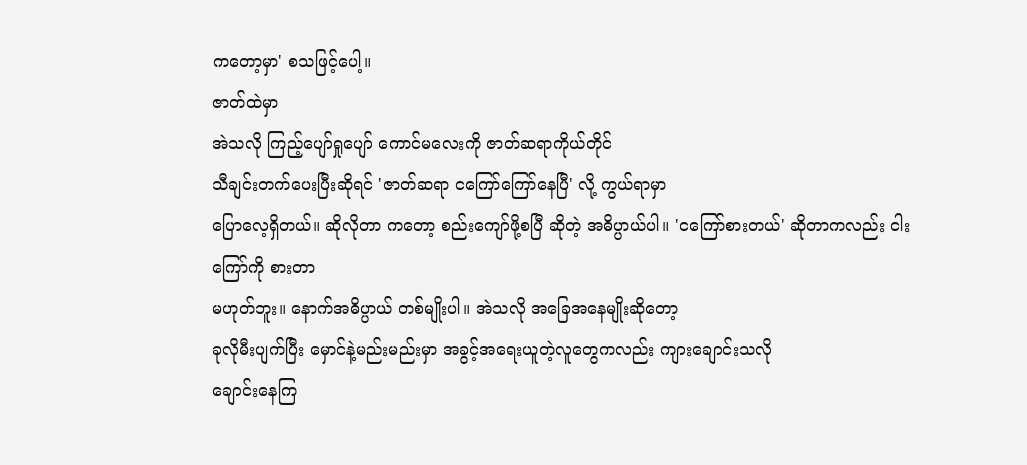ကတော့မှာ' စသဖြင့်ပေါ့။
ဇာတ်ထဲမှာ
အဲသလို ကြည့်ပျော်ရှုပျော် ကောင်မလေးကို ဇာတ်ဆရာကိုယ်တိုင်
သီချင်းတက်ပေးပြီးဆိုရင် 'ဇာတ်ဆရာ ငကြော်ကြော်နေပြီ' လို့ ကွယ်ရာမှာ
ပြောလေ့ရှိတယ်။ ဆိုလိုတာ ကတော့ စည်းကျော်ဖို့စပြီ ဆိုတဲ့ အဓိပ္ပာယ်ပါ။ 'ငကြော်စားတယ်' ဆိုတာကလည်း ငါးကြော်ကို စားတာ
မဟုတ်ဘူး။ နောက်အဓိပ္ပာယ် တစ်မျိုးပါ။ အဲသလို အခြေအနေမျိုးဆိုတော့
ခုလိုမီးပျက်ပြီး မှောင်နဲ့မည်းမည်းမှာ အခွင့်အရေးယူတဲ့လူတွေကလည်း ကျားချောင်းသလို
ချောင်းနေကြ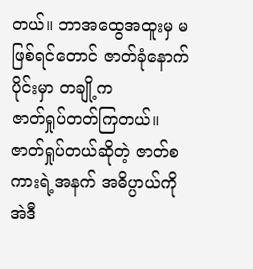တယ်။ ဘာအထွေအထူးမှ မဖြစ်ရင်တောင် ဇာတ်ခုံနောက်ပိုင်းမှာ တချို့က
ဇာတ်ရှုပ်တတ်ကြတယ်။ ဇာတ်ရှုပ်တယ်ဆိုတဲ့ ဇာတ်စကားရဲ့အနက် အဓိပ္ပာယ်ကို အဲဒီ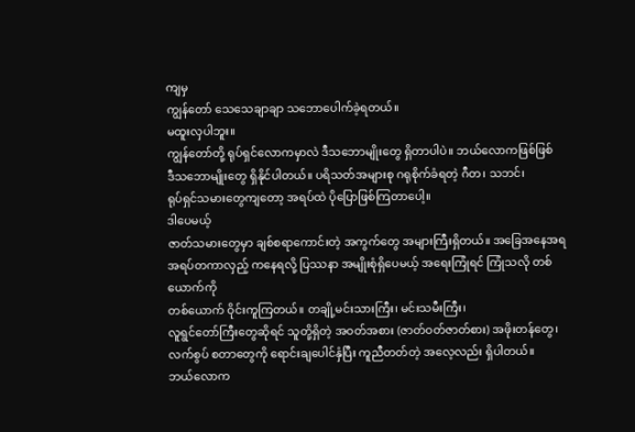ကျမှ
ကျွန်တော် သေသေချာချာ သဘောပေါက်ခဲ့ရတယ်။
မထူးလှပါဘူး။
ကျွန်တော်တို့ ရုပ်ရှင်လောကမှာလဲ ဒီသဘောမျိုးတွေ ရှိတာပါပဲ။ ဘယ်လောကဖြစ်ဖြစ်
ဒီသဘောမျိုးတွေ ရှိနိုင်ပါတယ်။ ပရိသတ်အများစု ဂရုစိုက်ခံရတဲ့ ဂီတ၊ သဘင်၊
ရုပ်ရှင်သမားတွေကျတော့ အရပ်ထဲ ပိုပြောဖြစ်ကြတာပေါ့။
ဒါပေမယ့်
ဇာတ်သမားတွေမှာ ချစ်စရာကောင်းတဲ့ အကွက်တွေ အများကြီးရှိတယ်။ အခြေအနေအရ
အရပ်တကာလှည့် ကနေရလို့ ပြဿနာ အမျိုးစုံရှိပေမယ့် အရေးကြုံရင် ကြုံသလို တစ်ယောက်ကို
တစ်ယောက် ဝိုင်းကူကြတယ်။ တချို့မင်းသားကြီး၊ မင်းသမီးကြီး၊
လူရွင်တော်ကြီးတွေဆိုရင် သူတို့ရှိတဲ့ အဝတ်အစား (ဇာတ်ဝတ်ဇာတ်စား) အဖိုးတန်တွေ၊
လက်စွပ် စတာတွေကို ရောင်းချပေါင်နှံပြီး ကူညီတတ်တဲ့ အလေ့လည်း ရှိပါတယ်။
ဘယ်လောက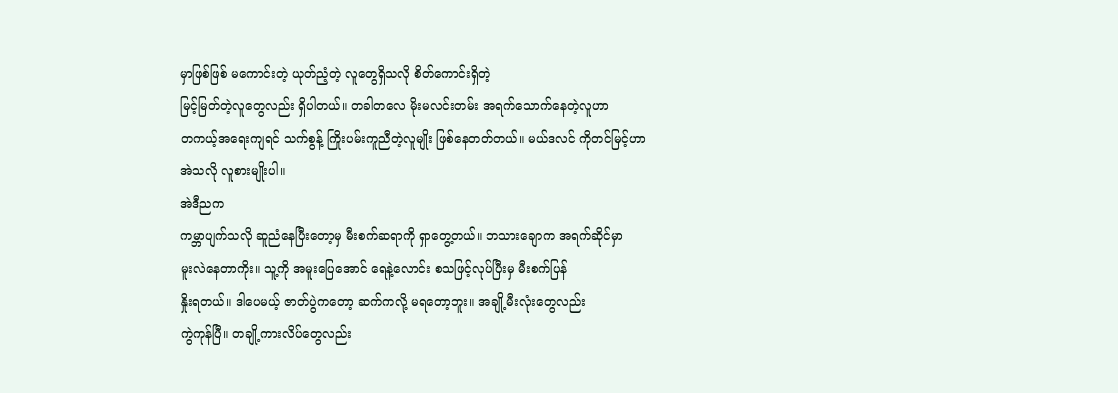မှာဖြစ်ဖြစ် မကောင်းတဲ့ ယုတ်ညံ့တဲ့ လူတွေရှိသလို စိတ်ကောင်းရှိတဲ့
မြင့်မြတ်တဲ့လူတွေလည်း ရှိပါတယ်။ တခါတလေ မိုးမလင်းတမ်း အရက်သောက်နေတဲ့လူဟာ
တကယ့်အရေးကျရင် သက်စွန့် ကြိုးပမ်းကူညီတဲ့လူမျိုး ဖြစ်နေတတ်တယ်။ မယ်ဒလင် ကိုတင်မြင့်ဟာ
အဲသလို လူစားမျိုးပါ။
အဲဒီညက
ကမ္ဘာပျက်သလို ဆူညံနေပြီးတော့မှ မီးစက်ဆရာကို ရှာတွေ့တယ်။ ဘသားချောက အရက်ဆိုင်မှာ
မူးလဲနေတာကိုး။ သူ့ကို အမူးပြေအောင် ရေနဲ့လောင်း စသဖြင့်လုပ်ပြီးမှ မီးစက်ပြန်
နှိုးရတယ်။ ဒါပေမယ့် ဇာတ်ပွဲကတော့ ဆက်ကလို့ မရတော့ဘူး။ အချို့မီးလုံးတွေလည်း
ကွဲကုန်ပြီ။ တချို့ကားလိပ်တွေလည်း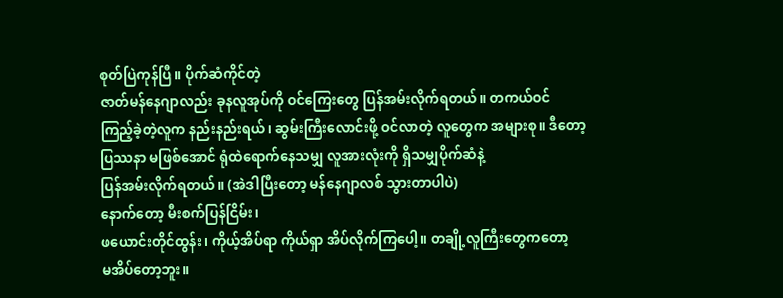စုတ်ပြဲကုန်ပြီ။ ပိုက်ဆံကိုင်တဲ့
ဇာတ်မန်နေဂျာလည်း ခုနလူအုပ်ကို ဝင်ကြေးတွေ ပြန်အမ်းလိုက်ရတယ်။ တကယ်ဝင်
ကြည့်ခဲ့တဲ့လူက နည်းနည်းရယ်၊ ဆွမ်းကြီးလောင်းဖို့ ဝင်လာတဲ့ လူတွေက အများစု။ ဒီတော့
ပြဿနာ မဖြစ်အောင် ရုံထဲရောက်နေသမျှ လူအားလုံးကို ရှိသမျှပိုက်ဆံနဲ့
ပြန်အမ်းလိုက်ရတယ်။ (အဲဒါပြီးတော့ မန်နေဂျာလစ် သွားတာပါပဲ)
နောက်တော့ မီးစက်ပြန်ငြိမ်း၊
ဖယောင်းတိုင်ထွန်း၊ ကိုယ့်အိပ်ရာ ကိုယ်ရှာ အိပ်လိုက်ကြပေါ့။ တချို့လူကြီးတွေကတော့
မအိပ်တော့ဘူး။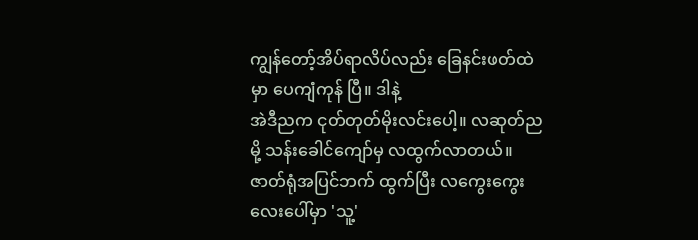ကျွန်တော့်အိပ်ရာလိပ်လည်း ခြေနင်းဖတ်ထဲမှာ ပေကျံကုန် ပြီ။ ဒါနဲ့
အဲဒီညက ငုတ်တုတ်မိုးလင်းပေါ့။ လဆုတ်ညမို့ သန်းခေါင်ကျော်မှ လထွက်လာတယ်။
ဇာတ်ရုံအပြင်ဘက် ထွက်ပြီး လကွေးကွေးလေးပေါ်မှာ 'သူ့'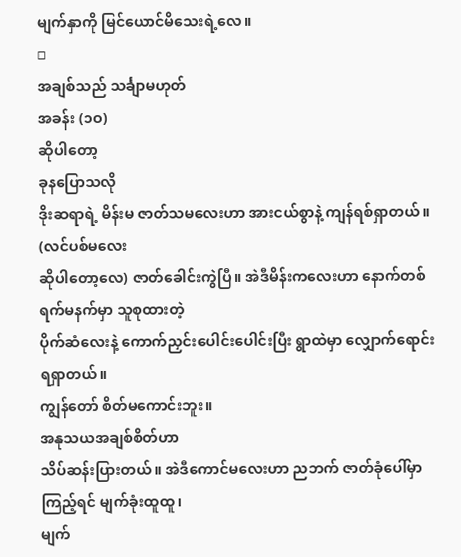မျက်နှာကို မြင်ယောင်မိသေးရဲ့လေ။
□
အချစ်သည် သင်္ချာမဟုတ်
အခန်း (၁ဝ)
ဆိုပါတော့
ခုနပြောသလို
ဒိုးဆရာရဲ့ မိန်းမ ဇာတ်သမလေးဟာ အားငယ်စွာနဲ့ ကျန်ရစ်ရှာတယ်။ (လင်ပစ်မလေး
ဆိုပါတော့လေ) ဇာတ်ခေါင်းကွဲပြီ။ အဲဒီမိန်းကလေးဟာ နောက်တစ်ရက်မနက်မှာ သူစုထားတဲ့
ပိုက်ဆံလေးနဲ့ ကောက်ညှင်းပေါင်းပေါင်းပြီး ရွာထဲမှာ လျှောက်ရောင်း ရရှာတယ်။
ကျွန်တော် စိတ်မကောင်းဘူး။
အနုသယအချစ်စိတ်ဟာ
သိပ်ဆန်းပြားတယ်။ အဲဒီကောင်မလေးဟာ ညဘက် ဇာတ်ခုံပေါ်မှာ ကြည့်ရင် မျက်ခုံးထူထူ၊
မျက်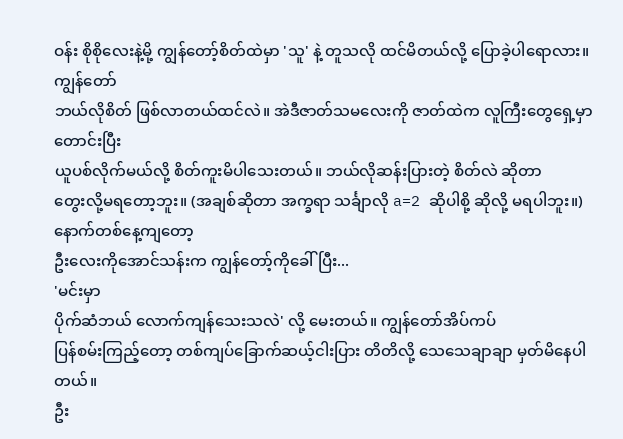ဝန်း စိုစိုလေးနဲ့မို့ ကျွန်တော့်စိတ်ထဲမှာ 'သူ' နဲ့ တူသလို ထင်မိတယ်လို့ ပြောခဲ့ပါရောလား။
ကျွန်တော်
ဘယ်လိုစိတ် ဖြစ်လာတယ်ထင်လဲ။ အဲဒီဇာတ်သမလေးကို ဇာတ်ထဲက လူကြီးတွေရှေ့မှာ တောင်းပြီး
ယူပစ်လိုက်မယ်လို့ စိတ်ကူးမိပါသေးတယ်။ ဘယ်လိုဆန်းပြားတဲ့ စိတ်လဲ ဆိုတာ
တွေးလို့မရတော့ဘူး။ (အချစ်ဆိုတာ အက္ခရာ သင်္ချာလို a=2 ဆိုပါစို့ ဆိုလို့ မရပါဘူး။)
နောက်တစ်နေ့ကျတော့
ဦးလေးကိုအောင်သန်းက ကျွန်တော့်ကိုခေါ်ပြီး...
'မင်းမှာ
ပိုက်ဆံဘယ် လောက်ကျန်သေးသလဲ' လို့ မေးတယ်။ ကျွန်တော်အိပ်ကပ်
ပြန်စမ်းကြည့်တော့ တစ်ကျပ်ခြောက်ဆယ့်ငါးပြား တိတိလို့ သေသေချာချာ မှတ်မိနေပါတယ်။
ဦး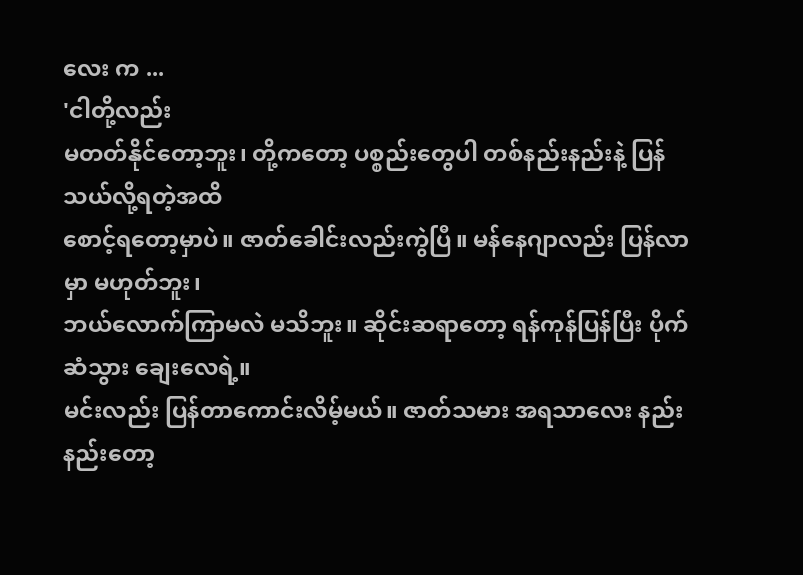လေး က ...
'ငါတို့လည်း
မတတ်နိုင်တော့ဘူး၊ တို့ကတော့ ပစ္စည်းတွေပါ တစ်နည်းနည်းနဲ့ ပြန်သယ်လို့ရတဲ့အထိ
စောင့်ရတော့မှာပဲ။ ဇာတ်ခေါင်းလည်းကွဲပြီ။ မန်နေဂျာလည်း ပြန်လာမှာ မဟုတ်ဘူး၊
ဘယ်လောက်ကြာမလဲ မသိဘူး။ ဆိုင်းဆရာတော့ ရန်ကုန်ပြန်ပြီး ပိုက်ဆံသွား ချေးလေရဲ့။
မင်းလည်း ပြန်တာကောင်းလိမ့်မယ်။ ဇာတ်သမား အရသာလေး နည်းနည်းတော့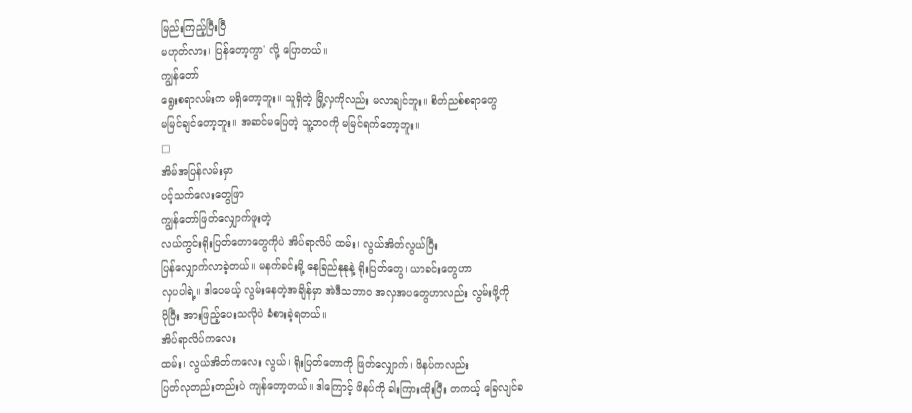မြည်းကြည့်ပြီးပြီ
မဟုတ်လား၊ ပြန်တော့ကွာ' လို့ ပြောတယ်။
ကျွန်တော်
ရွေးစရာလမ်းက မရှိတော့ဘူး။ သူရှိတဲ့ မြို့လှကိုလည်း မလာချင်ဘူး။ စိတ်ညစ်စရာတွေ
မမြင်ချင်တော့ဘူး။ အဆင်မပြေတဲ့ သူ့ဘဝကို မမြင်ရက်တော့ဘူး။
□
အိမ်အပြန်လမ်းမှာ
ပင့်သက်လေးတွေဖြာ
ကျွန်တော်ဖြတ်လျှောက်ဖူးတဲ့
လယ်ကွင်းရိုးပြတ်တောတွေကိုပဲ အိပ်ရာလိပ် ထမ်း၊ လွယ်အိတ်လွယ်ပြီး
ပြန်လျှောက်လာခဲ့တယ်။ မနက်ခင်းမို့ နေခြည်နုနုနဲ့ ရိုးပြတ်တွေ၊ ယာခင်းတွေဟာ
လှပပါရဲ့။ ဒါပေမယ့် လွမ်းနေတဲ့အချိန်မှာ အဲဒီသဘာဝ အလှအပတွေဟာလည်း လွမ်းဖို့ကို
ပိုပြီး အားဖြည့်ပေးသလိုပဲ ခံစားခဲ့ရတယ်။
အိပ်ရာလိပ်ကလေး
ထမ်း၊ လွယ်အိတ်ကလေး လွယ်၊ ရိုးပြတ်တောကို ဖြတ်လျှောက်၊ ဖိနပ်ကလည်း
ပြတ်လုတည်းတည်းပဲ ကျန်တော့တယ်။ ဒါကြောင့် ဖိနပ်ကို ခါးကြားထိုးပြီး တကယ့် ခြေလျင်ခ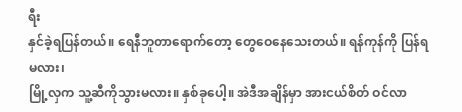ရီး
နှင်ခဲ့ရပြန်တယ်။ ရေနီဘူတာရောက်တော့ တွေဝေနေသေးတယ်။ ရန်ကုန်ကို ပြန်ရမလား၊
မြို့လှက သူ့ဆီကိုသွားမလား။ နှစ်ခုပေါ့။ အဲဒီအချိန်မှာ အားငယ်စိတ် ဝင်လာ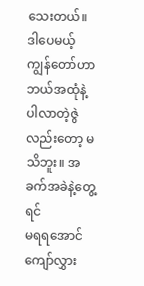သေးတယ်။
ဒါပေမယ့် ကျွန်တော်ဟာ ဘယ်အထုံနဲ့ ပါလာတဲ့ဇွဲလည်းတော့ မသိဘူး။ အခက်အခဲနဲ့တွေ့ရင်
မရရအောင် ကျော်လွှား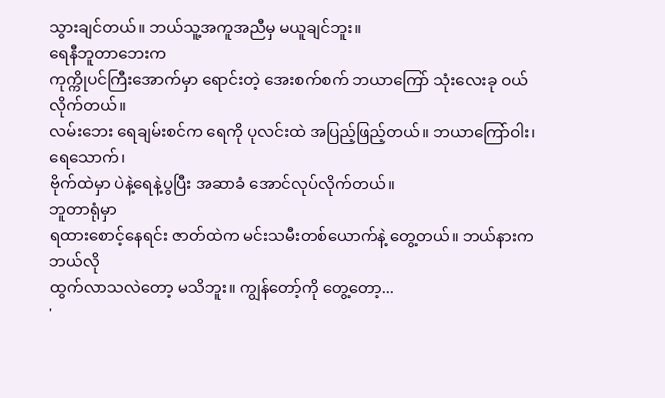သွားချင်တယ်။ ဘယ်သူ့အကူအညီမှ မယူချင်ဘူး။
ရေနီဘူတာဘေးက
ကုက္ကိုပင်ကြီးအောက်မှာ ရောင်းတဲ့ အေးစက်စက် ဘယာကြော် သုံးလေးခု ဝယ်လိုက်တယ်။
လမ်းဘေး ရေချမ်းစင်က ရေကို ပုလင်းထဲ အပြည့်ဖြည့်တယ်။ ဘယာကြော်ဝါး၊ ရေသောက်၊
ဗိုက်ထဲမှာ ပဲနဲ့ရေနဲ့ပွပြီး အဆာခံ အောင်လုပ်လိုက်တယ်။
ဘူတာရုံမှာ
ရထားစောင့်နေရင်း ဇာတ်ထဲက မင်းသမီးတစ်ယောက်နဲ့ တွေ့တယ်။ ဘယ်နားက ဘယ်လို
ထွက်လာသလဲတော့ မသိဘူး။ ကျွန်တော့်ကို တွေ့တော့...
'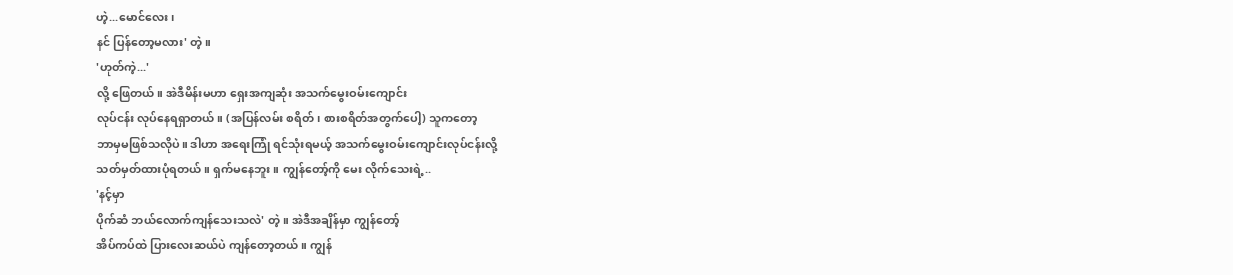ဟဲ့...မောင်လေး၊
နင် ပြန်တော့မလား' တဲ့။
'ဟုတ်ကဲ့...'
လို့ ဖြေတယ်။ အဲဒီမိန်းမဟာ ရှေးအကျဆုံး အသက်မွေးဝမ်းကျောင်း
လုပ်ငန်း လုပ်နေရရှာတယ်။ (အပြန်လမ်း စရိတ်၊ စားစရိတ်အတွက်ပေါ့) သူကတော့
ဘာမှမဖြစ်သလိုပဲ။ ဒါဟာ အရေးကြုံ ရင်သုံးရမယ့် အသက်မွေးဝမ်းကျောင်းလုပ်ငန်းလို့
သတ်မှတ်ထားပုံရတယ်။ ရှက်မနေဘူး။ ကျွန်တော့်ကို မေး လိုက်သေးရဲ့..
'နင့်မှာ
ပိုက်ဆံ ဘယ်လောက်ကျန်သေးသလဲ' တဲ့။ အဲဒီအချိန်မှာ ကျွန်တော့်
အိပ်ကပ်ထဲ ပြားလေးဆယ်ပဲ ကျန်တော့တယ်။ ကျွန်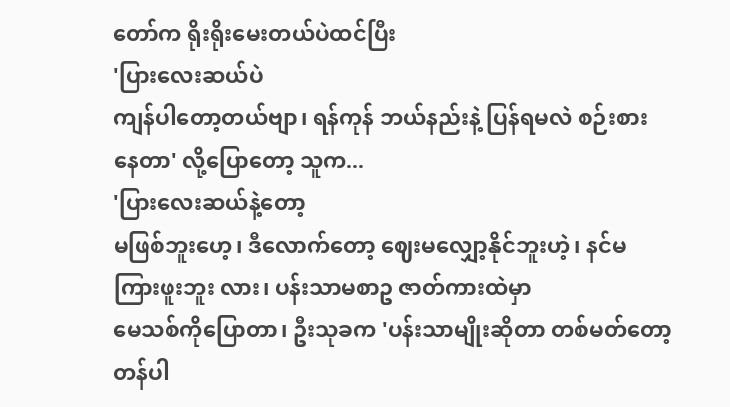တော်က ရိုးရိုးမေးတယ်ပဲထင်ပြီး
'ပြားလေးဆယ်ပဲ
ကျန်ပါတော့တယ်ဗျာ၊ ရန်ကုန် ဘယ်နည်းနဲ့ ပြန်ရမလဲ စဉ်းစားနေတာ' လို့ပြောတော့ သူက...
'ပြားလေးဆယ်နဲ့တော့
မဖြစ်ဘူးဟေ့၊ ဒီလောက်တော့ ဈေးမလျှော့နိုင်ဘူးဟဲ့၊ နင်မကြားဖူးဘူး လား၊ ပန်းသာမစာဥ ဇာတ်ကားထဲမှာ
မေသစ်ကိုပြောတာ၊ ဦးသုခက 'ပန်းသာမျိုးဆိုတာ တစ်မတ်တော့
တန်ပါ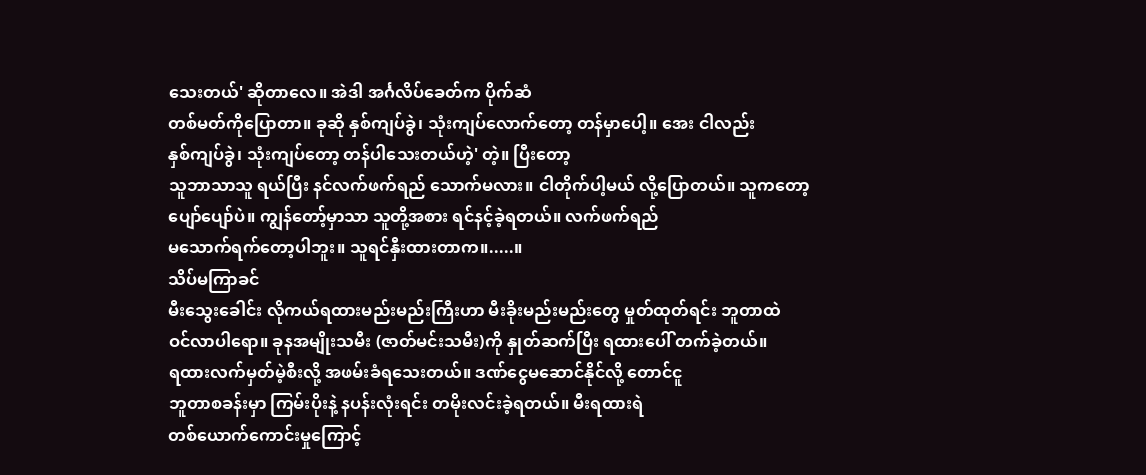သေးတယ်' ဆိုတာလေ။ အဲဒါ အင်္ဂလိပ်ခေတ်က ပိုက်ဆံ
တစ်မတ်ကိုပြောတာ။ ခုဆို နှစ်ကျပ်ခွဲ၊ သုံးကျပ်လောက်တော့ တန်မှာပေါ့။ အေး ငါလည်း
နှစ်ကျပ်ခွဲ၊ သုံးကျပ်တော့ တန်ပါသေးတယ်ဟဲ့' တဲ့။ ပြီးတော့
သူဘာသာသူ ရယ်ပြီး နင်လက်ဖက်ရည် သောက်မလား။ ငါတိုက်ပါ့မယ် လို့ပြောတယ်။ သူကတော့
ပျော်ပျော်ပဲ။ ကျွန်တော့်မှာသာ သူတို့အစား ရင်နင့်ခဲ့ရတယ်။ လက်ဖက်ရည်
မသောက်ရက်တော့ပါဘူး။ သူရင်နှီးထားတာက။.....။
သိပ်မကြာခင်
မီးသွေးခေါင်း လိုကယ်ရထားမည်းမည်းကြီးဟာ မီးခိုးမည်းမည်းတွေ မှုတ်ထုတ်ရင်း ဘူတာထဲ
ဝင်လာပါရော။ ခုနအမျိုးသမီး (ဇာတ်မင်းသမီး)ကို နှုတ်ဆက်ပြီး ရထားပေါ် တက်ခဲ့တယ်။
ရထားလက်မှတ်မဲ့စီးလို့ အဖမ်းခံရသေးတယ်။ ဒဏ်ငွေမဆောင်နိုင်လို့ တောင်ငူ
ဘူတာစခန်းမှာ ကြမ်းပိုးနဲ့ နပန်းလုံးရင်း တမိုးလင်းခဲ့ရတယ်။ မီးရထားရဲ
တစ်ယောက်ကောင်းမှုကြောင့်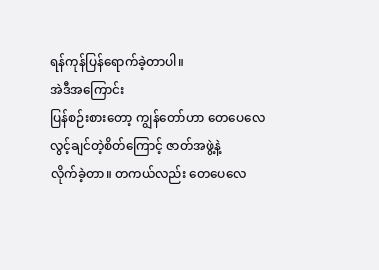ရန်ကုန်ပြန်ရောက်ခဲ့တာပါ။
အဲဒီအကြောင်း
ပြန်စဉ်းစားတော့ ကျွန်တော်ဟာ တေပေလေလွင့်ချင်တဲ့စိတ်ကြောင့် ဇာတ်အဖွဲ့နဲ့
လိုက်ခဲ့တာ။ တကယ်လည်း တေပေလေ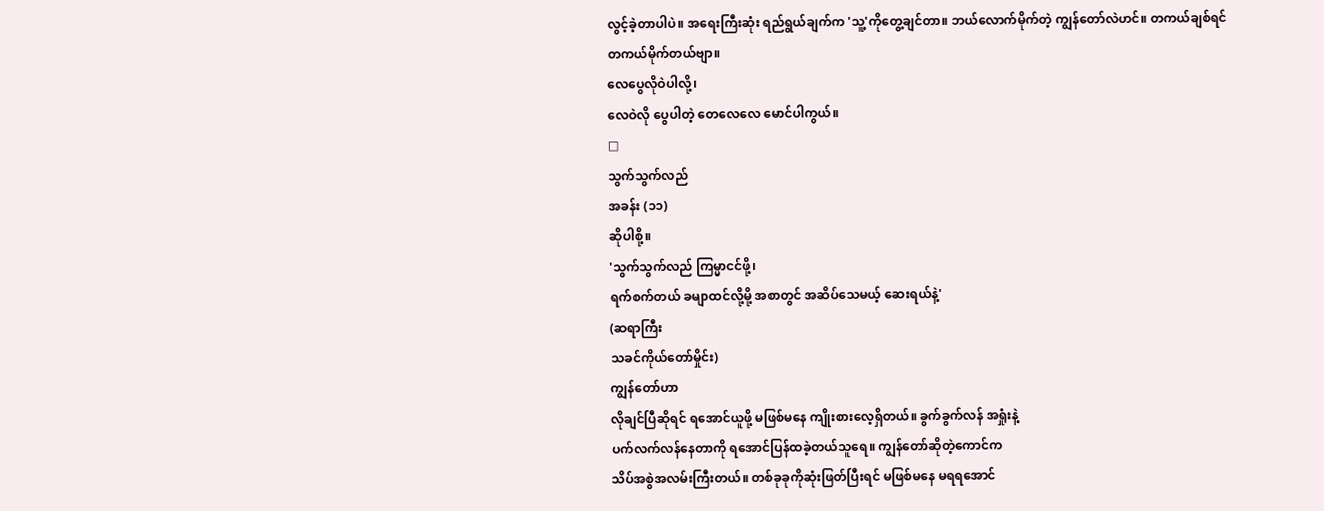လွင့်ခဲ့တာပါပဲ။ အရေးကြီးဆုံး ရည်ရွယ်ချက်က 'သူ့'ကိုတွေ့ချင်တာ။ ဘယ်လောက်မိုက်တဲ့ ကျွန်တော်လဲဟင်။ တကယ်ချစ်ရင်
တကယ်မိုက်တယ်ဗျာ။
လေပွေလိုဝဲပါလို့၊
လေဝဲလို ပွေပါတဲ့ တေလေလေ မောင်ပါကွယ်။
□
သွက်သွက်လည်
အခန်း (၁၁)
ဆိုပါစို့။
'သွက်သွက်လည် ကြမ္မာငင်ဖို့၊
ရက်စက်တယ် ခမျာထင်လို့မို့ အစာတွင် အဆိပ်သေမယ့် ဆေးရယ်နဲ့'
(ဆရာကြီး
သခင်ကိုယ်တော်မှိုင်း)
ကျွန်တော်ဟာ
လိုချင်ပြီဆိုရင် ရအောင်ယူဖို့ မဖြစ်မနေ ကျိုးစားလေ့ရှိတယ်။ ခွက်ခွက်လန် အရှုံးနဲ့
ပက်လက်လန်နေတာကို ရအောင်ပြန်ထခဲ့တယ်သူရေ။ ကျွန်တော်ဆိုတဲ့ကောင်က
သိပ်အစွဲအလမ်းကြီးတယ်။ တစ်ခုခုကိုဆုံးဖြတ်ပြီးရင် မဖြစ်မနေ မရရအောင်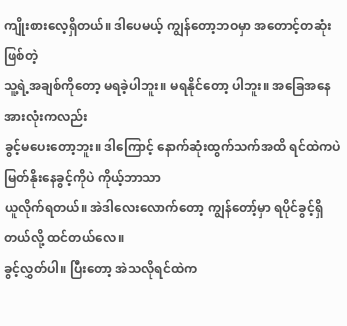ကျိုးစားလေ့ရှိတယ်။ ဒါပေမယ့် ကျွန်တော့ဘဝမှာ အတောင့်တဆုံးဖြစ်တဲ့
သူ့ရဲ့အချစ်ကိုတော့ မရခဲ့ပါဘူး။ မရနိုင်တော့ ပါဘူး။ အခြေအနေ အားလုံးကလည်း
ခွင့်မပေးတော့ဘူး။ ဒါကြောင့် နောက်ဆုံးထွက်သက်အထိ ရင်ထဲကပဲ မြတ်နိုးနေခွင့်ကိုပဲ ကိုယ့်ဘာသာ
ယူလိုက်ရတယ်။ အဲဒါလေးလောက်တော့ ကျွန်တော့်မှာ ရပိုင်ခွင့်ရှိတယ်လို့ ထင်တယ်လေ။
ခွင့်လွှတ်ပါ။ ပြီးတော့ အဲသလိုရင်ထဲက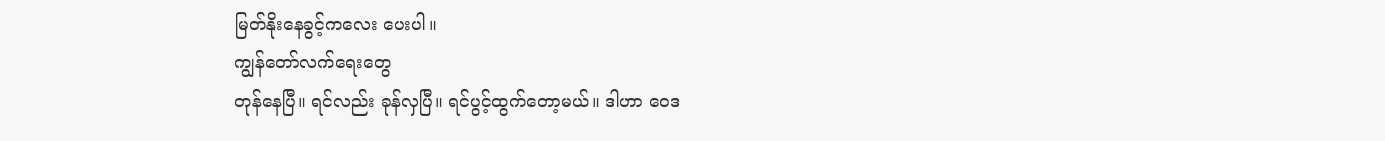မြတ်နိုးနေခွင့်ကလေး ပေးပါ။
ကျွန်တော်လက်ရေးတွေ
တုန်နေပြီ။ ရင်လည်း ခုန်လှပြီ။ ရင်ပွင့်ထွက်တော့မယ်။ ဒါဟာ ဝေဒ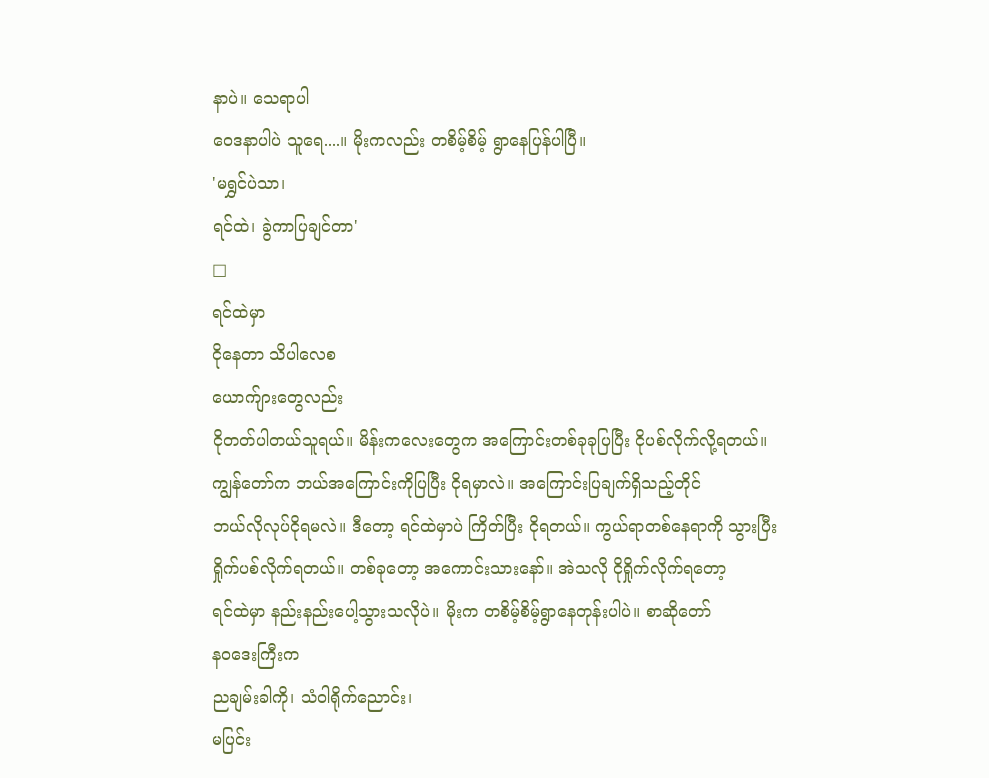နာပဲ။ သေရာပါ
ဝေဒနာပါပဲ သူရေ....။ မိုးကလည်း တစိမ့်စိမ့် ရွာနေပြန်ပါပြီ။
'မရွှင်ပဲသာ၊
ရင်ထဲ၊ ခွဲကာပြချင်တာ'
□
ရင်ထဲမှာ
ငိုနေတာ သိပါလေစ
ယောက်ျားတွေလည်း
ငိုတတ်ပါတယ်သူရယ်။ မိန်းကလေးတွေက အကြောင်းတစ်ခုခုပြပြီး ငိုပစ်လိုက်လို့ရတယ်။
ကျွန်တော်က ဘယ်အကြောင်းကိုပြပြီး ငိုရမှာလဲ။ အကြောင်းပြချက်ရှိသည့်တိုင်
ဘယ်လိုလုပ်ငိုရမလဲ။ ဒီတော့ ရင်ထဲမှာပဲ ကြိတ်ပြီး ငိုရတယ်။ ကွယ်ရာတစ်နေရာကို သွားပြီး
ရှိုက်ပစ်လိုက်ရတယ်။ တစ်ခုတော့ အကောင်းသားနော်။ အဲသလို ငိုရှိုက်လိုက်ရတော့
ရင်ထဲမှာ နည်းနည်းပေါ့သွားသလိုပဲ။ မိုးက တစိမ့်စိမ့်ရွာနေတုန်းပါပဲ။ စာဆိုတော်
နဝဒေးကြီးက
ညချမ်းခါကို၊ သံဝါရိုက်ညောင်း၊
မပြင်း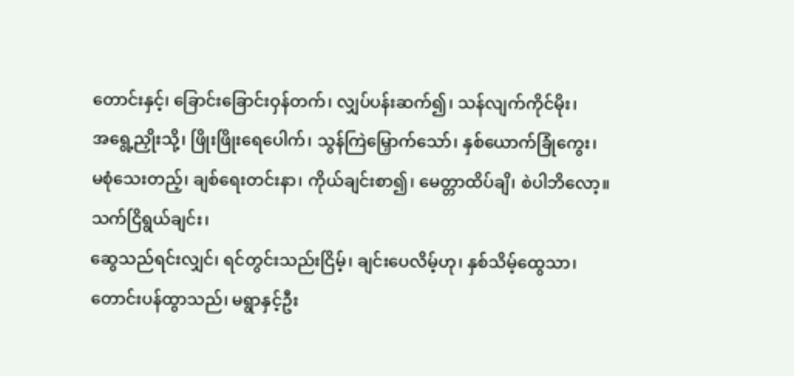တောင်းနှင့်၊ ခြောင်းခြောင်းဝှန်တက်၊ လျှပ်ပန်းဆက်၍၊ သန်လျက်ကိုင်မိုး၊
အရွေ့ညှိုးသို့၊ ဖြိုးဖြိုးရေပေါက်၊ သွန်ကြဲမြှောက်သော်၊ နှစ်ယောက်ခြုံကွေး၊
မစုံသေးတည့်၊ ချစ်ရေးတင်းနာ၊ ကိုယ်ချင်းစာ၍၊ မေတ္တာထိပ်ချိ၊ စဲပါဘိလော့။
သက်ငြိရွယ်ချင်း၊
ဆွေသည်ရင်းလျှင်၊ ရင်တွင်းသည်းငြိမ့်၊ ချင်းပေလိမ့်ဟု၊ နှစ်သိမ့်ထွေသာ၊
တောင်းပန်ထွာသည်၊ မရွာနှင့်ဦး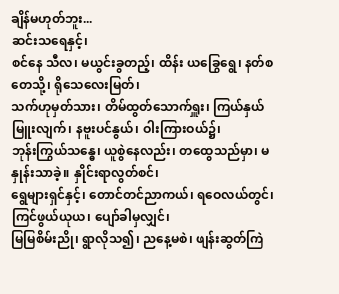ချိန်မဟုတ်ဘူး...
ဆင်းသရေနှင့်၊
စင်နေ သီလ၊ မယွင်းခွတည့်၊ ထိန်း ယခြွေရွေ၊ နတ်စတေသို့၊ ရိုသေလေးမြတ်၊
သက်ဟုမှတ်သား၊ တိမ်ထွတ်သောက်ရှူး၊ ကြယ်နှယ်မြူးလျက်၊ နဗူးပင်နွယ်၊ ဝါးကြားဝယ်၌၊
ဘုန်းကြွယ်သန္ဓေ၊ ယူစွဲနေလည်း၊ တထွေသည်မှာ၊ မနှုန်းသာခဲ့။ နှိုင်းရာလွတ်စင်၊
ရွေများရှင်နှင့်၊ တောင်တင်ညာကယ်၊ ရဝေလယ်တွင်၊ ကြင်ဖွယ်ယုယ၊ ပျော်ခါမှလျှင်၊
မြမြစိမ်းညို၊ ရွာလိုသ၍၊ ညနေ့မစဲ၊ ဖျန်းဆွတ်ကြဲ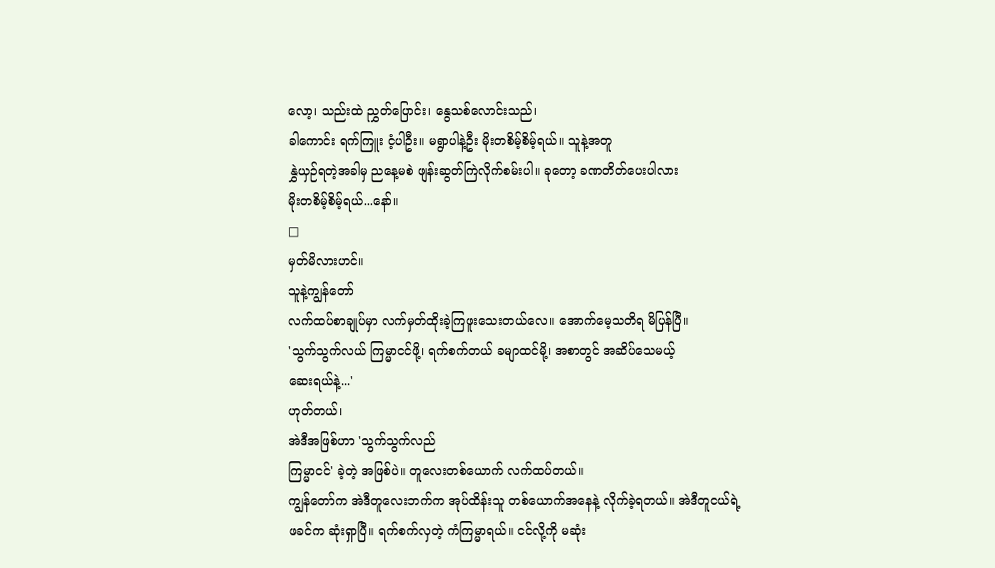လော့၊ သည်းထဲ ညွှတ်ပြောင်း၊ နွေသစ်လောင်းသည်၊
ခါကောင်း ရက်ကြူး ငံ့ပါဦး။ မရွာပါနဲ့ဦး မိုးတစိမ့်စိမ့်ရယ်။ သူနဲ့အတူ
နွှဲယှဉ်ရတဲ့အခါမှ ညနေ့မစဲ ဖျန်းဆွတ်ကြဲလိုက်စမ်းပါ။ ခုတော့ ခဏတိတ်ပေးပါလား
မိုးတစိမ့်စိမ့်ရယ်...နော်။
□
မှတ်မိလားဟင်။
သူနဲ့ကျွန်တော်
လက်ထပ်စာချုပ်မှာ လက်မှတ်ထိုးခဲ့ကြဖူးသေးတယ်လေ။ အောက်မေ့သတိရ မိပြန်ပြီ။
'သွက်သွက်လယ် ကြမ္မာငင်ဖို့၊ ရက်စက်တယ် ခမျာထင်မို့၊ အစာတွင် အဆိပ်သေမယ့်
ဆေးရယ်နဲ့...'
ဟုတ်တယ်၊
အဲဒီအဖြစ်ဟာ 'သွက်သွက်လည်
ကြမ္မာငင်' ခဲ့တဲ့ အဖြစ်ပဲ။ တူလေးတစ်ယောက် လက်ထပ်တယ်။
ကျွန်တော်က အဲဒီတူလေးဘက်က အုပ်ထိန်းသူ တစ်ယောက်အနေနဲ့ လိုက်ခဲ့ရတယ်။ အဲဒီတူငယ်ရဲ့
ဖခင်က ဆုံးရှာပြီ။ ရက်စက်လှတဲ့ ကံကြမ္မာရယ်။ ငင်လို့ကို မဆုံး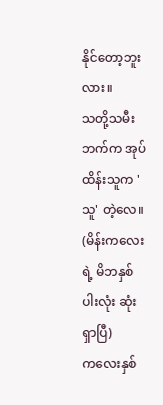နိုင်တော့ဘူးလား။
သတို့သမီးဘက်က အုပ်ထိန်းသူက 'သူ' တဲ့လေ။
(မိန်းကလေးရဲ့ မိဘနှစ်ပါးလုံး ဆုံးရှာပြီ)
ကလေးနှစ်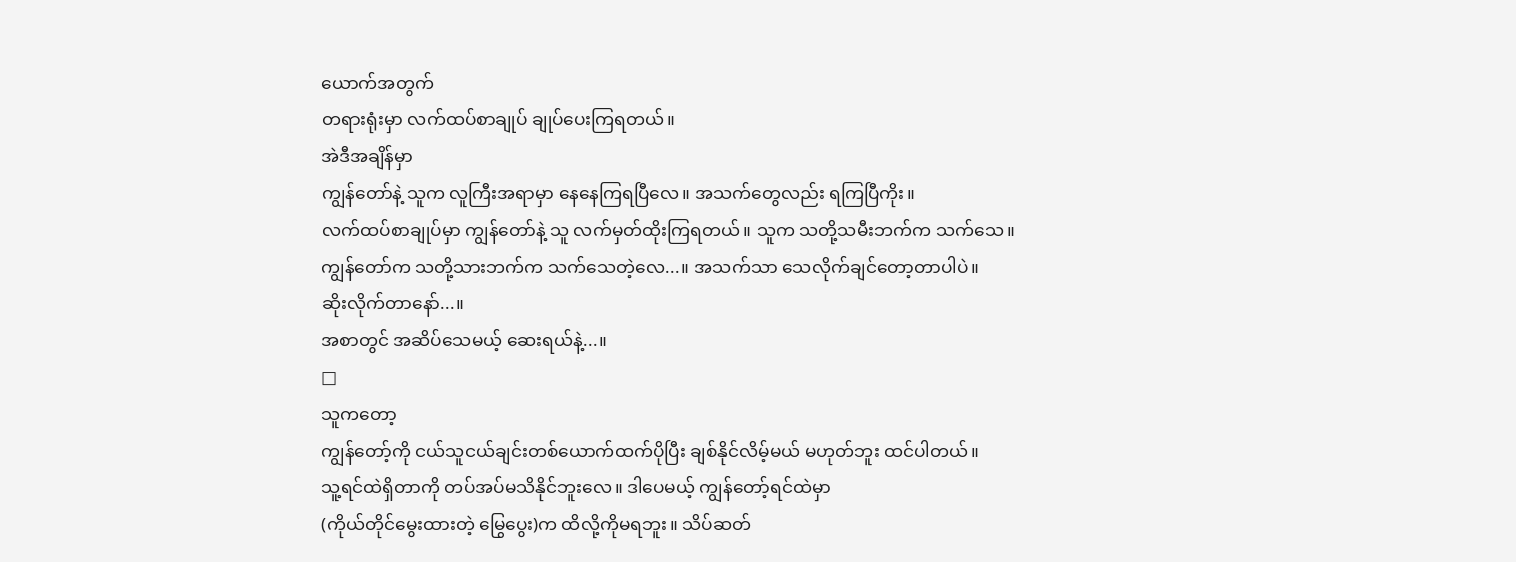ယောက်အတွက်
တရားရုံးမှာ လက်ထပ်စာချုပ် ချုပ်ပေးကြရတယ်။
အဲဒီအချိန်မှာ
ကျွန်တော်နဲ့ သူက လူကြီးအရာမှာ နေနေကြရပြီလေ။ အသက်တွေလည်း ရကြပြီကိုး။
လက်ထပ်စာချုပ်မှာ ကျွန်တော်နဲ့ သူ လက်မှတ်ထိုးကြရတယ်။ သူက သတို့သမီးဘက်က သက်သေ။
ကျွန်တော်က သတို့သားဘက်က သက်သေတဲ့လေ...။ အသက်သာ သေလိုက်ချင်တော့တာပါပဲ။
ဆိုးလိုက်တာနော်...။
အစာတွင် အဆိပ်သေမယ့် ဆေးရယ်နဲ့...။
□
သူကတော့
ကျွန်တော့်ကို ငယ်သူငယ်ချင်းတစ်ယောက်ထက်ပိုပြီး ချစ်နိုင်လိမ့်မယ် မဟုတ်ဘူး ထင်ပါတယ်။
သူ့ရင်ထဲရှိတာကို တပ်အပ်မသိနိုင်ဘူးလေ။ ဒါပေမယ့် ကျွန်တော့်ရင်ထဲမှာ
(ကိုယ်တိုင်မွေးထားတဲ့ မြွေပွေး)က ထိလို့ကိုမရဘူး။ သိပ်ဆတ်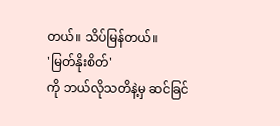တယ်။ သိပ်မြန်တယ်။
'မြတ်နိုးစိတ်'
ကို ဘယ်လိုသတိနဲ့မှ ဆင်ခြင်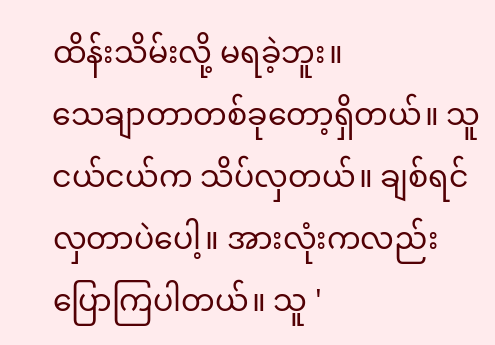ထိန်းသိမ်းလို့ မရခဲ့ဘူး။
သေချာတာတစ်ခုတော့ရှိတယ်။ သူငယ်ငယ်က သိပ်လှတယ်။ ချစ်ရင် လှတာပဲပေါ့။ အားလုံးကလည်း
ပြောကြပါတယ်။ သူ '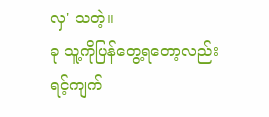လှ' သတဲ့။
ခု သူ့ကိုပြန်တွေ့ရတော့လည်း
ရင့်ကျက်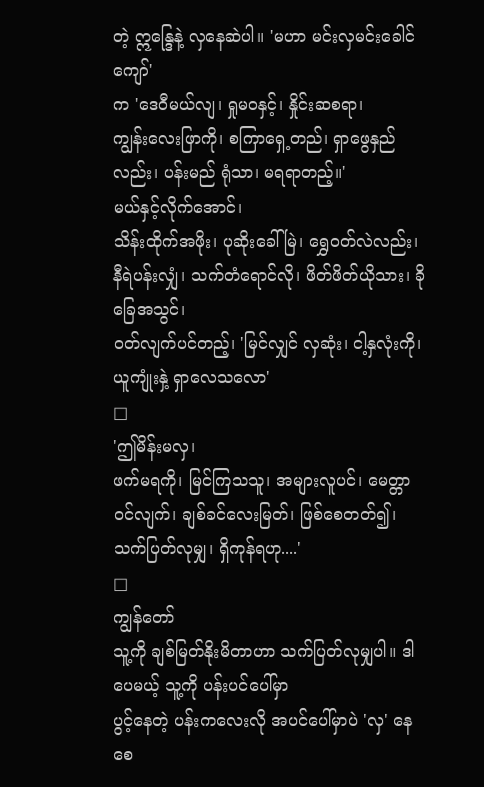တဲ့ ဣန္ဒြေနဲ့ လှနေဆဲပါ။ 'မဟာ မင်းလှမင်းခေါင်ကျော်'
က 'ဒေဝီမယ်လျ၊ ရှုမဝနှင့်၊ နှိုင်းဆစရာ၊
ကျွန်းလေးဖြာကို၊ စကြာရှေ့တည်၊ ရှာဖွေနှည်လည်း၊ ပန်းမည် ရုံသာ၊ မရရာတည့်။'
မယ်နှင့်လိုက်အောင်၊
သိန်းထိုက်အဖိုး၊ ပုဆိုးခေါ်မြဲ၊ ရွှေဝတ်လဲလည်း၊ နီရဲပန်းလျှံ၊ သက်တံရောင်လို၊ ဖိတ်ဖိတ်ယိုသား၊ ခိုခြေအသွင်၊
ဝတ်လျက်ပင်တည့်၊ 'မြင်လျှင် လှဆုံး၊ ငါ့နှလုံးကို၊ ယူကျုံးနှဲ့ ရှာလေသလော'
□
'ဤမိန်းမလှ၊
ဖက်မရကို၊ မြင်ကြသသူ၊ အများလူပင်၊ မေတ္တာဝင်လျက်၊ ချစ်ခင်လေးမြတ်၊ ဖြစ်စေတတ်၍၊
သက်ပြတ်လုမျှ၊ ရှိကုန်ရဟု....'
□
ကျွန်တော်
သူ့ကို ချစ်မြတ်နိုးမိတာဟာ သက်ပြတ်လုမျှပါ။ ဒါပေမယ့် သူ့ကို ပန်းပင်ပေါ်မှာ
ပွင့်နေတဲ့ ပန်းကလေးလို အပင်ပေါ်မှာပဲ 'လှ' နေစေ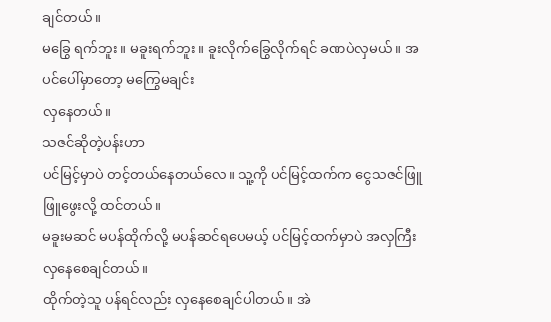ချင်တယ်။
မခြွေ ရက်ဘူး။ မခူးရက်ဘူး။ ခူးလိုက်ခြွေလိုက်ရင် ခဏပဲလှမယ်။ အပင်ပေါ်မှာတော့ မကြွေမချင်း
လှနေတယ်။
သဇင်ဆိုတဲ့ပန်းဟာ
ပင်မြင့်မှာပဲ တင့်တယ်နေတယ်လေ။ သူ့ကို ပင်မြင့်ထက်က ငွေသဇင်ဖြူဖြူဖွေးလို့ ထင်တယ်။
မခူးမဆင် မပန်ထိုက်လို့ မပန်ဆင်ရပေမယ့် ပင်မြင့်ထက်မှာပဲ အလှကြီး လှနေစေချင်တယ်။
ထိုက်တဲ့သူ ပန်ရင်လည်း လှနေစေချင်ပါတယ်။ အဲ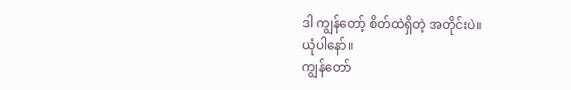ဒါ ကျွန်တော့် စိတ်ထဲရှိတဲ့ အတိုင်းပဲ။
ယုံပါနော်။
ကျွန်တော်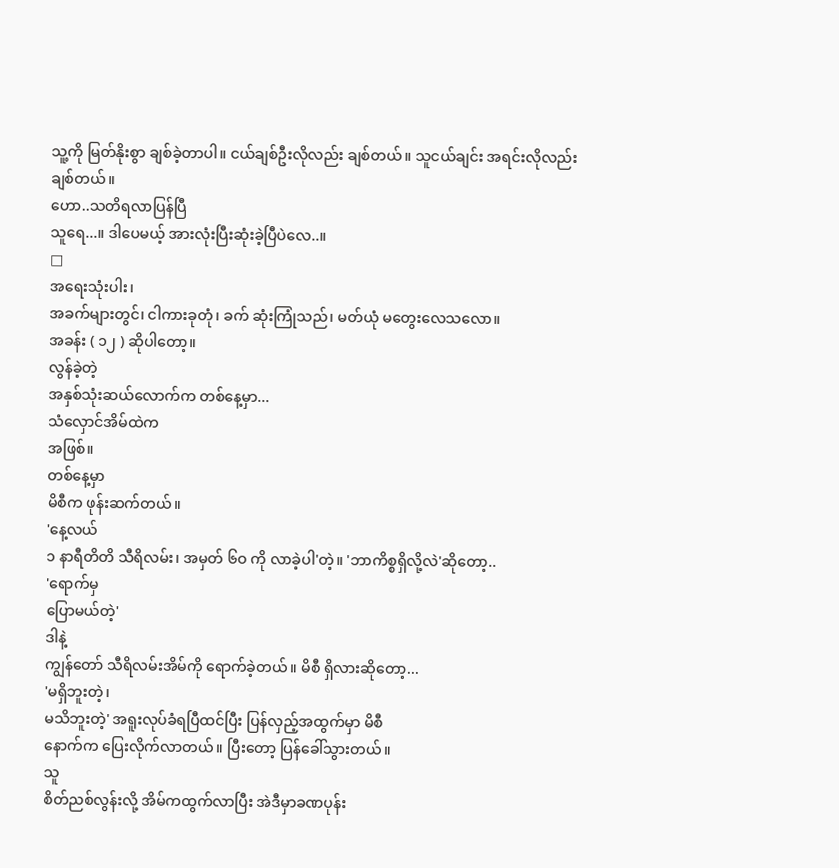သူ့ကို မြတ်နိုးစွာ ချစ်ခဲ့တာပါ။ ငယ်ချစ်ဦးလိုလည်း ချစ်တယ်။ သူငယ်ချင်း အရင်းလိုလည်း
ချစ်တယ်။
ဟော..သတိရလာပြန်ပြီ
သူရေ...။ ဒါပေမယ့် အားလုံးပြီးဆုံးခဲ့ပြီပဲလေ..။
□
အရေးသုံးပါး၊
အခက်များတွင်၊ ငါကားခုတုံ၊ ခက် ဆုံးကြုံသည်၊ မတ်ယုံ မတွေးလေသလော။
အခန်း ( ၁၂ ) ဆိုပါတော့။
လွန်ခဲ့တဲ့
အနှစ်သုံးဆယ်လောက်က တစ်နေ့မှာ...
သံလှောင်အိမ်ထဲက
အဖြစ်။
တစ်နေ့မှာ
မိစီက ဖုန်းဆက်တယ်။
'နေ့လယ်
၁ နာရီတိတိ သီရိလမ်း၊ အမှတ် ၆ဝ ကို လာခဲ့ပါ'တဲ့။ 'ဘာကိစ္စရှိလို့လဲ'ဆိုတော့..
'ရောက်မှ
ပြောမယ်တဲ့'
ဒါနဲ့
ကျွန်တော် သီရိလမ်းအိမ်ကို ရောက်ခဲ့တယ်။ မိစီ ရှိလားဆိုတော့...
'မရှိဘူးတဲ့၊
မသိဘူးတဲ့' အရူးလုပ်ခံရပြီထင်ပြီး ပြန်လှည့်အထွက်မှာ မိစီ
နောက်က ပြေးလိုက်လာတယ်။ ပြီးတော့ ပြန်ခေါ်သွားတယ်။
သူ
စိတ်ညစ်လွန်းလို့ အိမ်ကထွက်လာပြီး အဲဒီမှာခဏပုန်း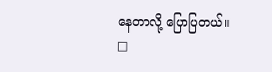နေတာလို့ ပြောပြတယ်။
□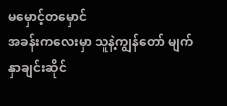မမှောင့်တမှောင်
အခန်းကလေးမှာ သူနဲ့ကျွန်တော် မျက်နှာချင်းဆိုင်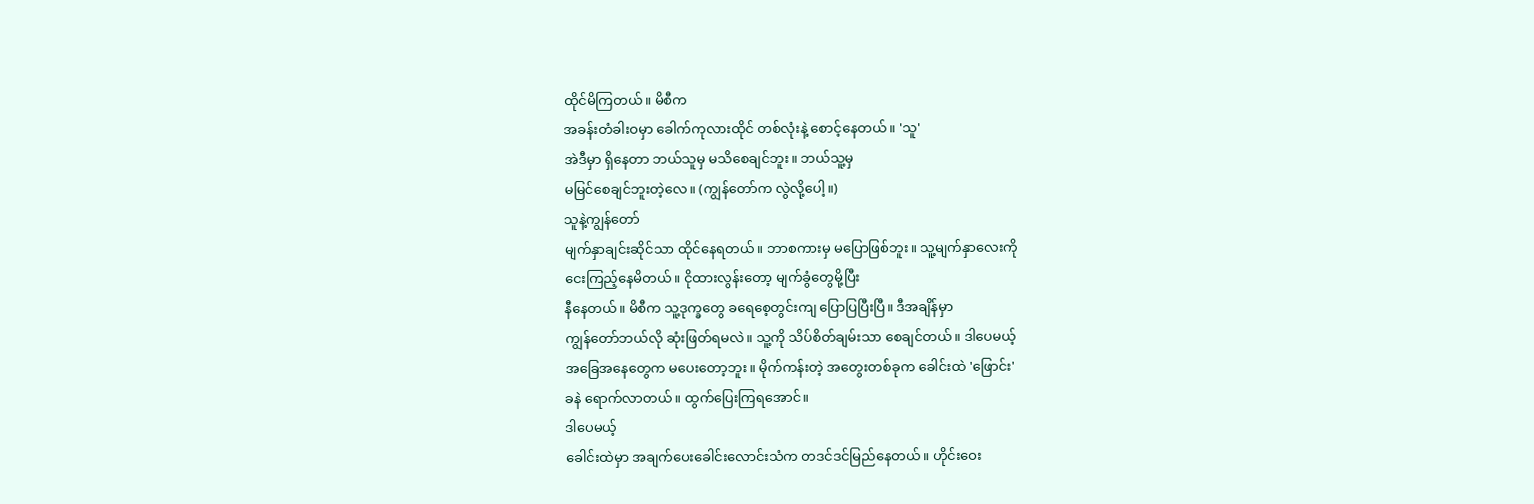ထိုင်မိကြတယ်။ မိစီက
အခန်းတံခါးဝမှာ ခေါက်ကုလားထိုင် တစ်လုံးနဲ့ စောင့်နေတယ်။ 'သူ'
အဲဒီမှာ ရှိနေတာ ဘယ်သူမှ မသိစေချင်ဘူး။ ဘယ်သူ့မှ
မမြင်စေချင်ဘူးတဲ့လေ။ (ကျွန်တော်က လွဲလို့ပေါ့။)
သူနဲ့ကျွန်တော်
မျက်နှာချင်းဆိုင်သာ ထိုင်နေရတယ်။ ဘာစကားမှ မပြောဖြစ်ဘူး။ သူ့မျက်နှာလေးကို
ငေးကြည့်နေမိတယ်။ ငိုထားလွန်းတော့ မျက်ခွံတွေမို့ပြီး
နီနေတယ်။ မိစီက သူ့ဒုက္ခတွေ ခရေစေ့တွင်းကျ ပြောပြပြီးပြီ။ ဒီအချိန်မှာ
ကျွန်တော်ဘယ်လို ဆုံးဖြတ်ရမလဲ။ သူ့ကို သိပ်စိတ်ချမ်းသာ စေချင်တယ်။ ဒါပေမယ့်
အခြေအနေတွေက မပေးတော့ဘူး။ မိုက်ကန်းတဲ့ အတွေးတစ်ခုက ခေါင်းထဲ 'ဖြောင်း'
ခနဲ ရောက်လာတယ်။ ထွက်ပြေးကြရအောင်။
ဒါပေမယ့်
ခေါင်းထဲမှာ အချက်ပေးခေါင်းလောင်းသံက တဒင်ဒင်မြည်နေတယ်။ ဟိုင်းဝေး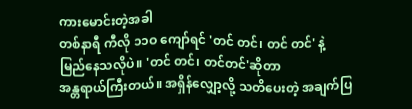ကားမောင်းတဲ့အခါ
တစ်နာရီ ကီလို ၁၁ဝ ကျော်ရင် 'တင် တင်၊ တင် တင်' နဲ့
မြည်နေသလိုပဲ။ 'တင် တင်၊ တင်တင်'ဆိုတာ
အန္တရာယ်ကြီးတယ်။ အရှိန်လျှော့လို့ သတိပေးတဲ့ အချက်ပြ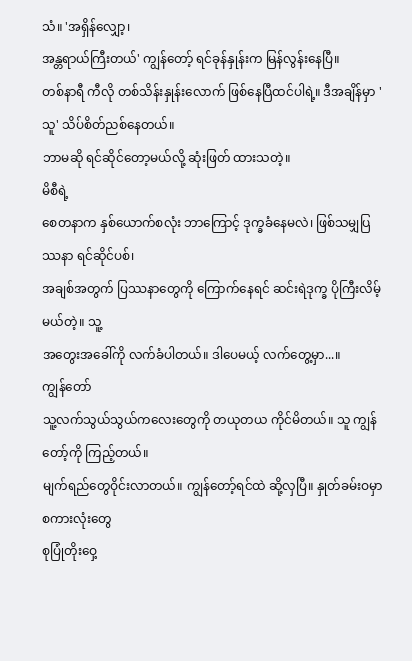သံ။ 'အရှိန်လျှော့၊
အန္တရာယ်ကြီးတယ်' ကျွန်တော့် ရင်ခုန်နှုန်းက မြန်လွန်းနေပြီ။
တစ်နာရီ ကီလို တစ်သိန်းနှုန်းလောက် ဖြစ်နေပြီထင်ပါရဲ့။ ဒီအချိန်မှာ 'သူ' သိပ်စိတ်ညစ်နေတယ်။
ဘာမဆို ရင်ဆိုင်တော့မယ်လို့ ဆုံးဖြတ် ထားသတဲ့။
မိစီရဲ့
စေတနာက နှစ်ယောက်စလုံး ဘာကြောင့် ဒုက္ခခံနေမလဲ၊ ဖြစ်သမျှပြဿနာ ရင်ဆိုင်ပစ်၊
အချစ်အတွက် ပြဿနာတွေကို ကြောက်နေရင် ဆင်းရဲဒုက္ခ ပိုကြီးလိမ့်မယ်တဲ့။ သူ့
အတွေးအခေါ်ကို လက်ခံပါတယ်။ ဒါပေမယ့် လက်တွေ့မှာ...။
ကျွန်တော်
သူ့လက်သွယ်သွယ်ကလေးတွေကို တယုတယ ကိုင်မိတယ်။ သူ ကျွန်တော့်ကို ကြည့်တယ်။
မျက်ရည်တွေဝိုင်းလာတယ်။ ကျွန်တော့်ရင်ထဲ ဆို့လှပြီ။ နှုတ်ခမ်းဝမှာ စကားလုံးတွေ
စုပြုံတိုးဝှေ့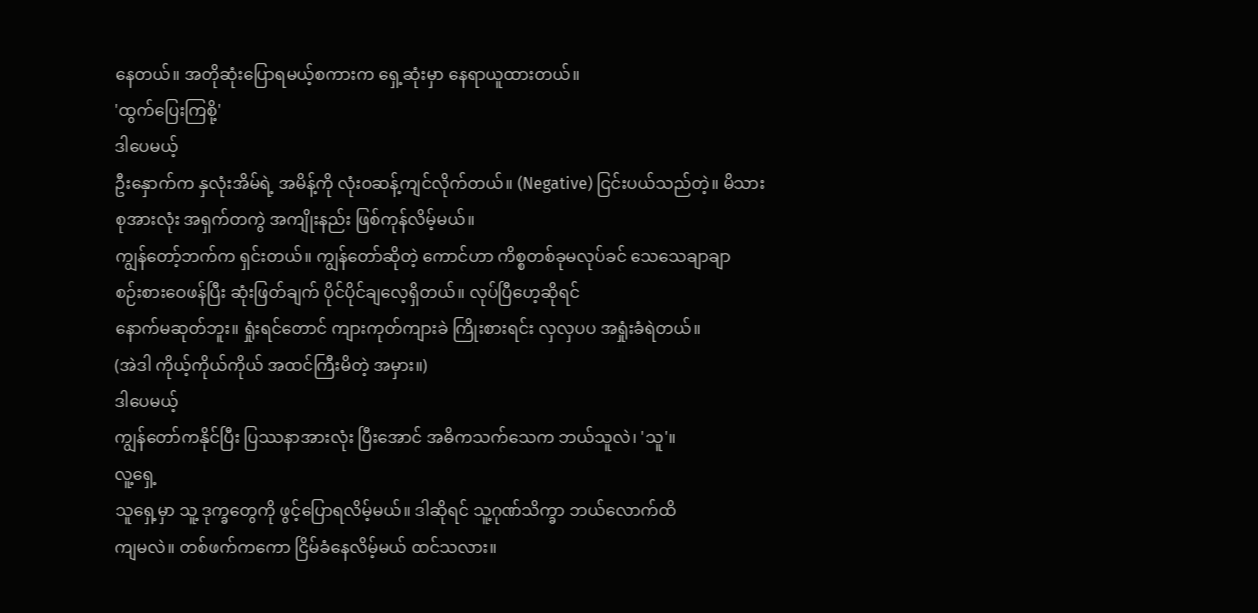နေတယ်။ အတိုဆုံးပြောရမယ့်စကားက ရှေ့ဆုံးမှာ နေရာယူထားတယ်။
'ထွက်ပြေးကြစို့'
ဒါပေမယ့်
ဦးနှောက်က နှလုံးအိမ်ရဲ့ အမိန့်ကို လုံးဝဆန့်ကျင်လိုက်တယ်။ (Negative) ငြင်းပယ်သည်တဲ့။ မိသားစုအားလုံး အရှက်တကွဲ အကျိုးနည်း ဖြစ်ကုန်လိမ့်မယ်။
ကျွန်တော့်ဘက်က ရှင်းတယ်။ ကျွန်တော်ဆိုတဲ့ ကောင်ဟာ ကိစ္စတစ်ခုမလုပ်ခင် သေသေချာချာ
စဉ်းစားဝေဖန်ပြီး ဆုံးဖြတ်ချက် ပိုင်ပိုင်ချလေ့ရှိတယ်။ လုပ်ပြီဟေ့ဆိုရင်
နောက်မဆုတ်ဘူး။ ရှုံးရင်တောင် ကျားကုတ်ကျားခဲ ကြိုးစားရင်း လှလှပပ အရှုံးခံရဲတယ်။
(အဲဒါ ကိုယ့်ကိုယ်ကိုယ် အထင်ကြီးမိတဲ့ အမှား။)
ဒါပေမယ့်
ကျွန်တော်ကနိုင်ပြီး ပြဿနာအားလုံး ပြီးအောင် အဓိကသက်သေက ဘယ်သူလဲ၊ 'သူ'။
လူ့ရှေ့
သူရှေ့မှာ သူ့ ဒုက္ခတွေကို ဖွင့်ပြောရလိမ့်မယ်။ ဒါဆိုရင် သူ့ဂုဏ်သိက္ခာ ဘယ်လောက်ထိ
ကျမလဲ။ တစ်ဖက်ကကော ငြိမ်ခံနေလိမ့်မယ် ထင်သလား။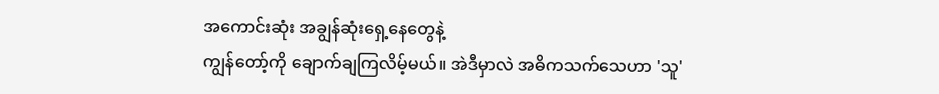အကောင်းဆုံး အချွန်ဆုံးရှေ့နေတွေနဲ့
ကျွန်တော့်ကို ချောက်ချကြလိမ့်မယ်။ အဲဒီမှာလဲ အဓိကသက်သေဟာ 'သူ'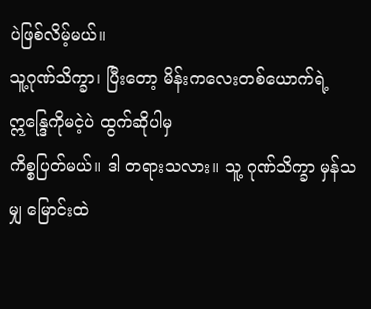ပဲဖြစ်လိမ့်မယ်။
သူ့ဂုဏ်သိက္ခာ၊ ပြီးတော့ မိန်းကလေးတစ်ယောက်ရဲ့ ဣန္ဒြေကိုမငဲ့ပဲ ထွက်ဆိုပါမှ
ကိစ္စပြတ်မယ်။ ဒါ တရားသလား။ သူ့ ဂုဏ်သိက္ခာ မှန်သမျှ မြောင်းထဲ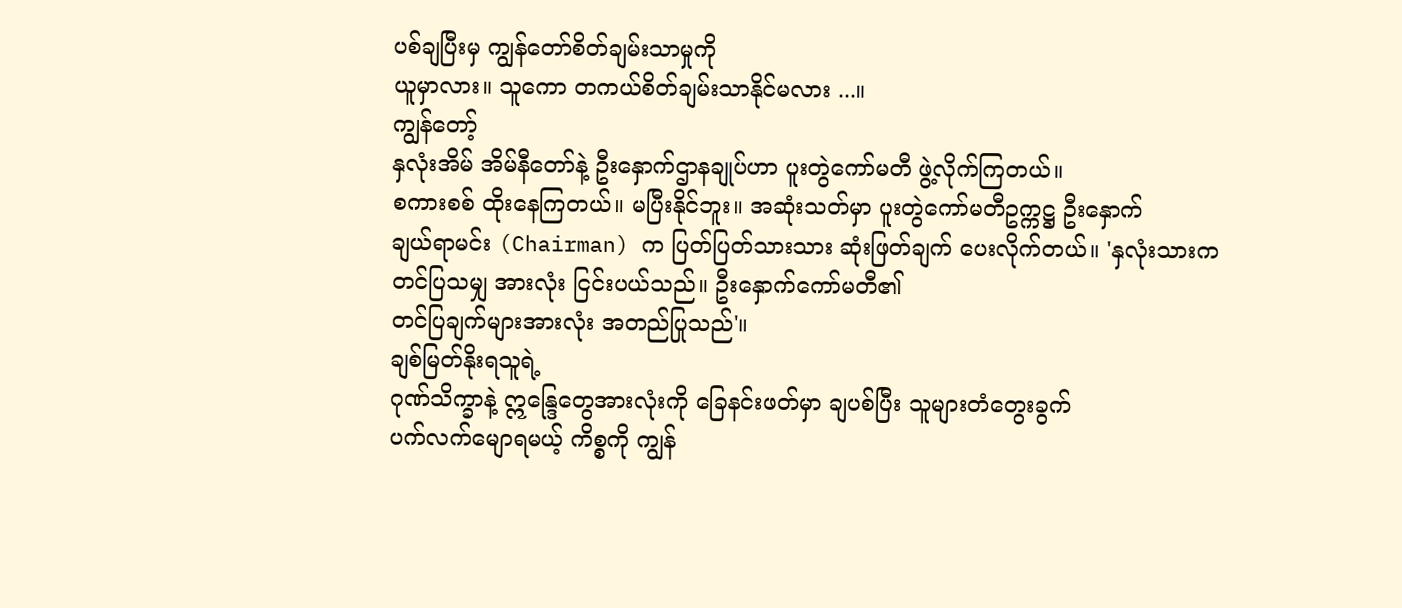ပစ်ချပြီးမှ ကျွန်တော်စိတ်ချမ်းသာမှုကို
ယူမှာလား။ သူကော တကယ်စိတ်ချမ်းသာနိုင်မလား ...။
ကျွန်တော့်
နှလုံးအိမ် အိမ်နီတော်နဲ့ ဦးနှောက်ဌာနချုပ်ဟာ ပူးတွဲကော်မတီ ဖွဲ့လိုက်ကြတယ်။
စကားစစ် ထိုးနေကြတယ်။ မပြီးနိုင်ဘူး။ အဆုံးသတ်မှာ ပူးတွဲကော်မတီဥက္ကဋ္ဌ ဦးနှောက်
ချယ်ရာမင်း (Chairman) က ပြတ်ပြတ်သားသား ဆုံးဖြတ်ချက် ပေးလိုက်တယ်။ 'နှလုံးသားက တင်ပြသမျှ အားလုံး ငြင်းပယ်သည်။ ဦးနှောက်ကော်မတီ၏
တင်ပြချက်များအားလုံး အတည်ပြုသည်'။
ချစ်မြတ်နိုးရသူရဲ့
ဂုဏ်သိက္ခာနဲ့ ဣန္ဒြေတွေအားလုံးကို ခြေနင်းဖတ်မှာ ချပစ်ပြီး သူများတံတွေးခွက်
ပက်လက်မျောရမယ့် ကိစ္စကို ကျွန်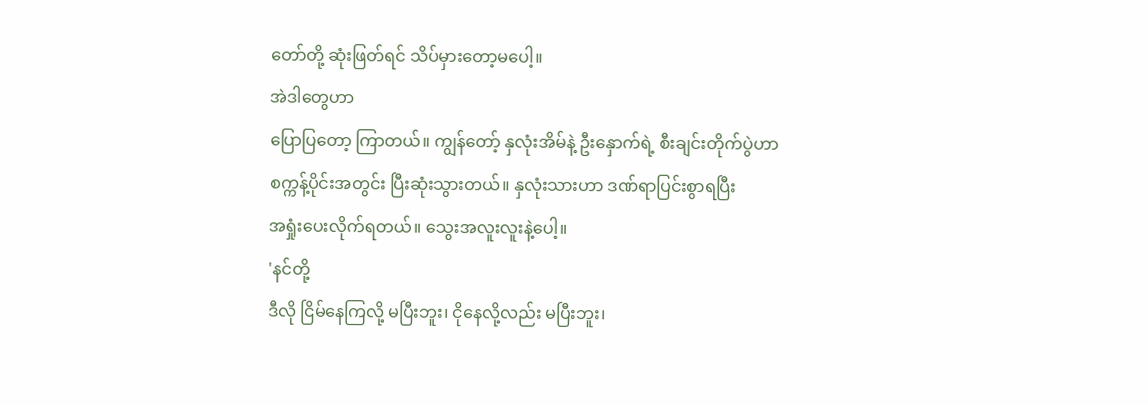တော်တို့ ဆုံးဖြတ်ရင် သိပ်မှားတော့မပေါ့။
အဲဒါတွေဟာ
ပြောပြတော့ ကြာတယ်။ ကျွန်တော့် နှလုံးအိမ်နဲ့ ဦးနှောက်ရဲ့ စီးချင်းတိုက်ပွဲဟာ
စက္ကန့်ပိုင်းအတွင်း ပြီးဆုံးသွားတယ်။ နှလုံးသားဟာ ဒဏ်ရာပြင်းစွာရပြီး
အရှုံးပေးလိုက်ရတယ်။ သွေးအလူးလူးနဲ့ပေါ့။
'နင်တို့
ဒီလို ငြိမ်နေကြလို့ မပြီးဘူး၊ ငိုနေလို့လည်း မပြီးဘူး၊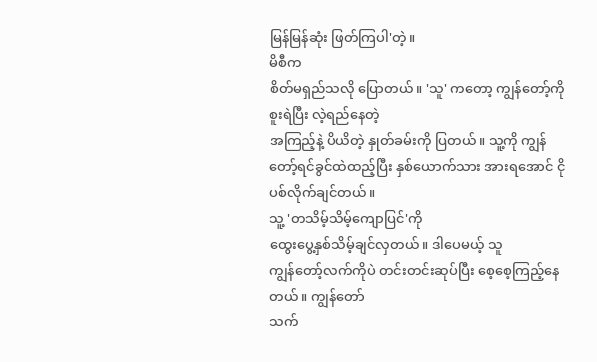မြန်မြန်ဆုံး ဖြတ်ကြပါ'တဲ့။
မိစီက
စိတ်မရှည်သလို ပြောတယ်။ 'သူ' ကတော့ ကျွန်တော့်ကို စူးရဲပြီး လဲ့ရည်နေတဲ့
အကြည့်နဲ့ ပိယိတဲ့ နှုတ်ခမ်းကို ပြတယ်။ သူ့ကို ကျွန်တော့်ရင်ခွင်ထဲထည့်ပြီး နှစ်ယောက်သား အားရအောင် ငိုပစ်လိုက်ချင်တယ်။
သူ့ 'တသိမ့်သိမ့်ကျောပြင်'ကို
ထွေးပွေ့နှစ်သိမ့်ချင်လှတယ်။ ဒါပေမယ့် သူ
ကျွန်တော့်လက်ကိုပဲ တင်းတင်းဆုပ်ပြီး စေ့စေ့ကြည့်နေတယ်။ ကျွန်တော်
သက်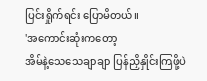ပြင်းရှိုက်ရင်း ပြောမိတယ်။
'အကောင်းဆုံးကတော့
အိမ်နဲ့သေသေချာချာ ပြန်ညှိနှိုင်းကြဖို့ပဲ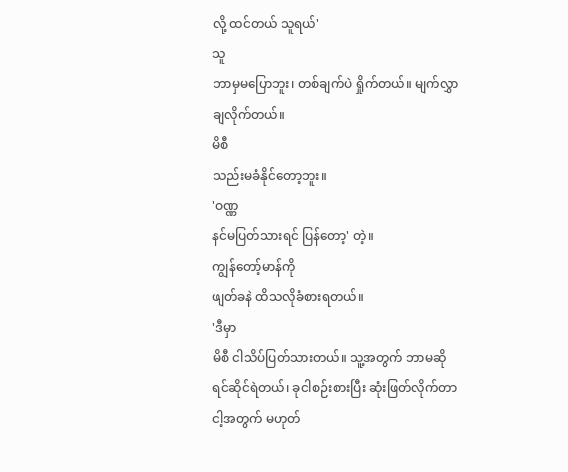လို့ ထင်တယ် သူရယ်'
သူ
ဘာမှမပြောဘူး၊ တစ်ချက်ပဲ ရှိုက်တယ်။ မျက်လွှာချလိုက်တယ်။
မိစီ
သည်းမခံနိုင်တော့ဘူး။
'ဝဏ္ဏ
နင်မပြတ်သားရင် ပြန်တော့' တဲ့။
ကျွန်တော့်မာန်ကို
ဖျတ်ခနဲ ထိသလိုခံစားရတယ်။
'ဒီမှာ
မိစီ ငါသိပ်ပြတ်သားတယ်။ သူ့အတွက် ဘာမဆိုရင်ဆိုင်ရဲတယ်၊ ခုငါစဉ်းစားပြီး ဆုံးဖြတ်လိုက်တာ
ငါ့အတွက် မဟုတ်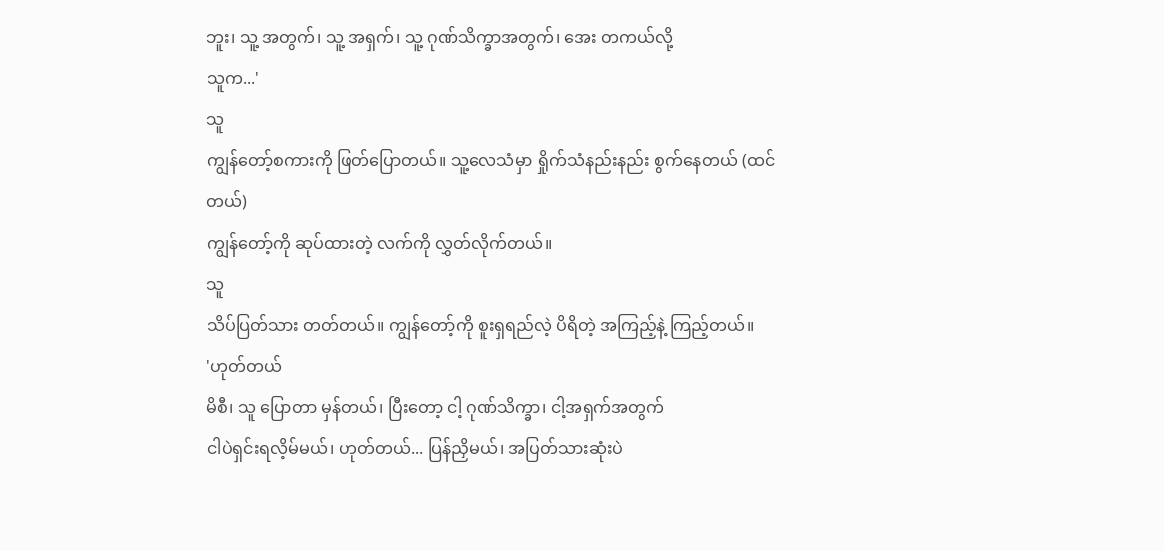ဘူး၊ သူ့ အတွက်၊ သူ့ အရှက်၊ သူ့ ဂုဏ်သိက္ခာအတွက်၊ အေး တကယ်လို့
သူက...'
သူ
ကျွန်တော့်စကားကို ဖြတ်ပြောတယ်။ သူ့လေသံမှာ ရှိုက်သံနည်းနည်း စွက်နေတယ် (ထင်တယ်)
ကျွန်တော့်ကို ဆုပ်ထားတဲ့ လက်ကို လွှတ်လိုက်တယ်။
သူ
သိပ်ပြတ်သား တတ်တယ်။ ကျွန်တော့်ကို စူးရှရည်လဲ့ ပိရိတဲ့ အကြည့်နဲ့ ကြည့်တယ်။
'ဟုတ်တယ်
မိစီ၊ သူ ပြောတာ မှန်တယ်၊ ပြီးတော့ ငါ့ ဂုဏ်သိက္ခာ၊ ငါ့အရှက်အတွက်
ငါပဲရှင်းရလိ့မ်မယ်၊ ဟုတ်တယ်... ပြန်ညှိမယ်၊ အပြတ်သားဆုံးပဲ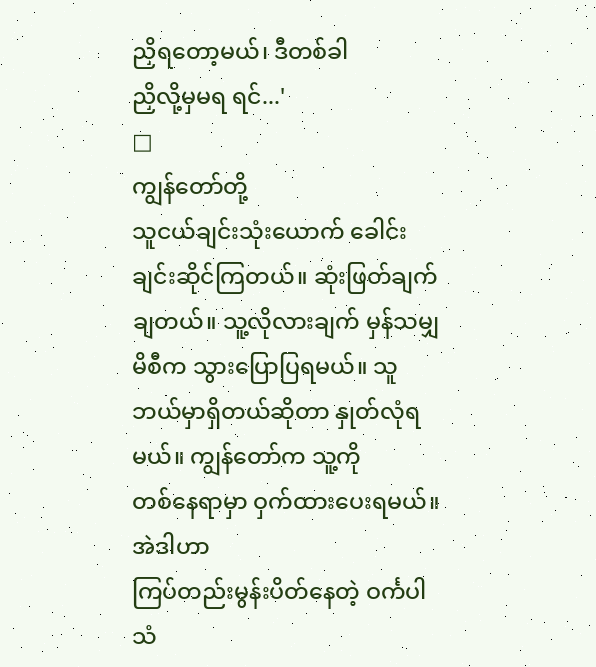ညှိရတော့မယ်၊ ဒီတစ်ခါ
ညှိလို့မှမရ ရင်...'
□
ကျွန်တော်တို့
သူငယ်ချင်းသုံးယောက် ခေါင်းချင်းဆိုင်ကြတယ်။ ဆုံးဖြတ်ချက်ချတယ်။ သူ့လိုလားချက် မှန်သမျှ
မိစီက သွားပြောပြရမယ်။ သူဘယ်မှာရှိတယ်ဆိုတာ နှုတ်လုံရမယ်။ ကျွန်တော်က သူ့ကို
တစ်နေရာမှာ ဝှက်ထားပေးရမယ်။
အဲဒါဟာ
ကြပ်တည်းမွန်းပိတ်နေတဲ့ ဝင်္ကပါသံ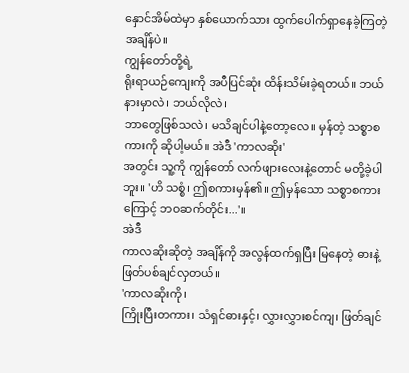နှောင်အိမ်ထဲမှာ နှစ်ယောက်သား ထွက်ပေါက်ရှာနေခဲ့ကြတဲ့
အချိန်ပဲ။
ကျွန်တော်တို့ရဲ့
ရိုးရာယဉ်ကျေးကို အပီပြင်ဆုံး ထိန်းသိမ်းခဲ့ရတယ်။ ဘယ်နားမှာလဲ၊ ဘယ်လိုလဲ၊
ဘာတွေဖြစ်သလဲ၊ မသိချင်ပါနဲ့တော့လေ။ မှန်တဲ့ သစ္စာစကားကို ဆိုပါ့မယ်။ အဲဒီ 'ကာလဆိုး'
အတွင်း သူ့ကို ကျွန်တော် လက်ဖျားလေးနဲ့တောင် မတို့ခဲ့ပါဘူး။ 'ဟိ သစ္စံ၊ ဤစကားမှန်၏။ ဤမှန်သော သစ္စာစကားကြောင့် ဘဝဆက်တိုင်း...'။
အဲဒီ
ကာလဆိုးဆိုတဲ့ အချိန်ကို အလွန်ထက်ရှပြီး မြနေတဲ့ ဓားနဲ့ ဖြတ်ပစ်ချင်လှတယ်။
'ကာလဆိုးကို၊
ကြိုးပြီးတကား၊ သံရှင်ဓားနှင့်၊ လွှားလွှားစင်ကျ၊ ဖြတ်ချင်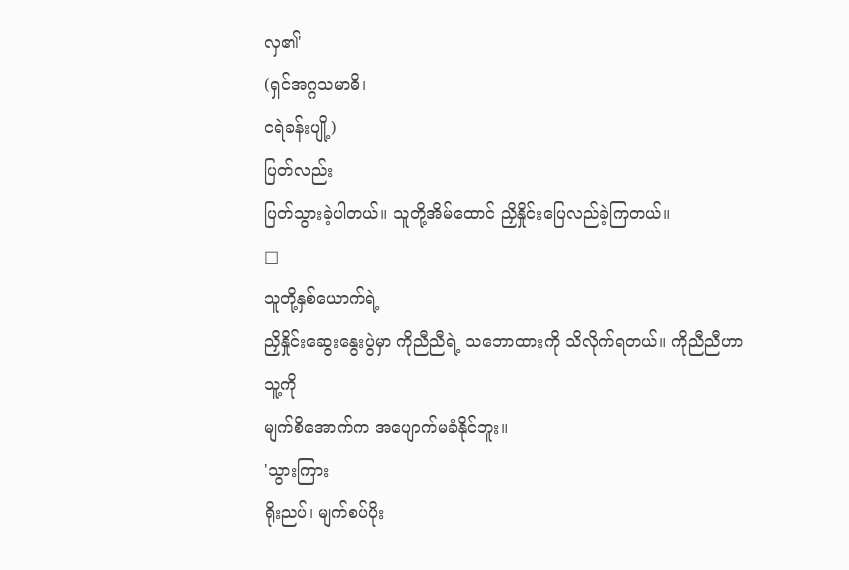လှ၏'
(ရှင်အဂ္ဂသမာဓိ၊
ငရဲခန်းပျို့)
ပြတ်လည်း
ပြတ်သွားခဲ့ပါတယ်။ သူတို့အိမ်ထောင် ညှိနှိုင်းပြေလည်ခဲ့ကြတယ်။
□
သူတို့နှစ်ယောက်ရဲ့
ညှိနှိုင်းဆွေးနွေးပွဲမှာ ကိုညီညီရဲ့ သဘောထားကို သိလိုက်ရတယ်။ ကိုညီညီဟာ သူ့ကို
မျက်စိအောက်က အပျောက်မခံနိုင်ဘူး။
'သွားကြား
ရိုးညပ်၊ မျက်စပ်ပိုး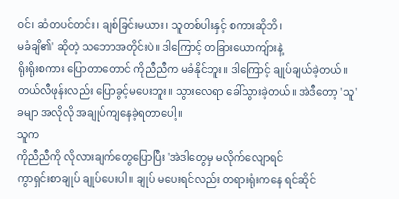ဝင်၊ ဆံတပင်တင်း၊ ချစ်ခြင်းမယား၊ သူတစ်ပါးနှင့် စကားဆိုဘိ၊
မခံချိ၏' ဆိုတဲ့ သဘောအတိုင်းပဲ။ ဒါကြောင့် တခြားယောကျ်ားနဲ့
ရိုးရိုးစကား ပြောတာတောင် ကိုညီညီက မခံနိုင်ဘူး။ ဒါကြောင့် ချုပ်ချယ်ခဲ့တယ်။
တယ်လီဖုန်းလည်း ပြောခွင့်မပေးဘူး။ သွားလေရာ ခေါ်သွားခဲ့တယ်။ အဲဒီတော့ 'သူ' ခမျာ အလိုလို အချုပ်ကျနေခဲ့ရတာပေါ့။
သူက
ကိုညီညီကို လိုလားချက်တွေပြောပြီး 'အဲဒါတွေမှ မလိုက်လျောရင်
ကွာရှင်းစာချုပ် ချုပ်ပေးပါ။ ချုပ် မပေးရင်လည်း တရားရုံးကနေ ရင်ဆိုင်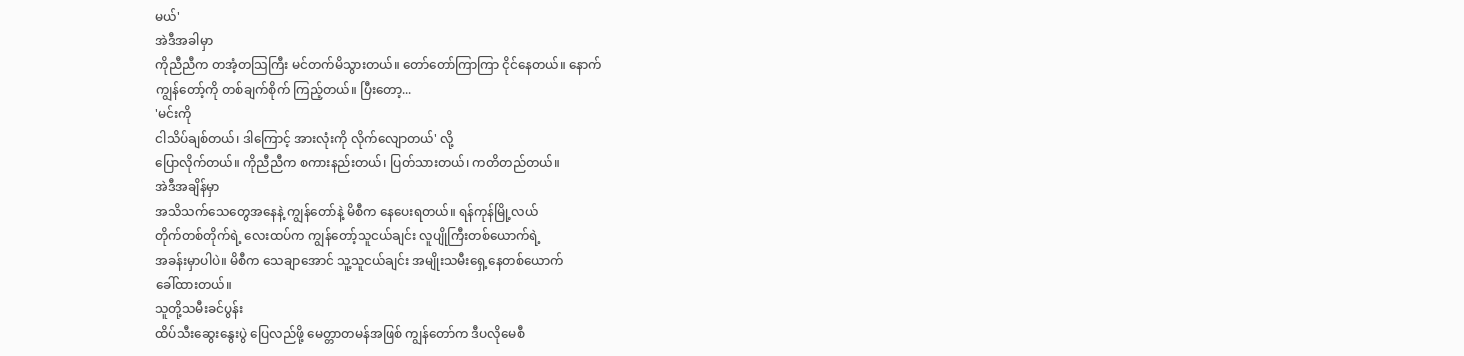မယ်'
အဲဒီအခါမှာ
ကိုညီညီက တအံ့တသြကြီး မင်တက်မိသွားတယ်။ တော်တော်ကြာကြာ ငိုင်နေတယ်။ နောက်
ကျွန်တော့်ကို တစ်ချက်စိုက် ကြည့်တယ်။ ပြီးတော့...
'မင်းကို
ငါသိပ်ချစ်တယ်၊ ဒါကြောင့် အားလုံးကို လိုက်လျောတယ်' လို့
ပြောလိုက်တယ်။ ကိုညီညီက စကားနည်းတယ်၊ ပြတ်သားတယ်၊ ကတိတည်တယ်။
အဲဒီအချိန်မှာ
အသိသက်သေတွေအနေနဲ့ ကျွန်တော်နဲ့ မိစီက နေပေးရတယ်။ ရန်ကုန်မြို့လယ်
တိုက်တစ်တိုက်ရဲ့ လေးထပ်က ကျွန်တော့်သူငယ်ချင်း လူပျိုကြီးတစ်ယောက်ရဲ့
အခန်းမှာပါပဲ။ မိစီက သေချာအောင် သူ့သူငယ်ချင်း အမျိုးသမီးရှေ့နေတစ်ယောက်
ခေါ်ထားတယ်။
သူတို့သမီးခင်ပွန်း
ထိပ်သီးဆွေးနွေးပွဲ ပြေလည်ဖို့ မေတ္တာတမန်အဖြစ် ကျွန်တော်က ဒီပလိုမေစီ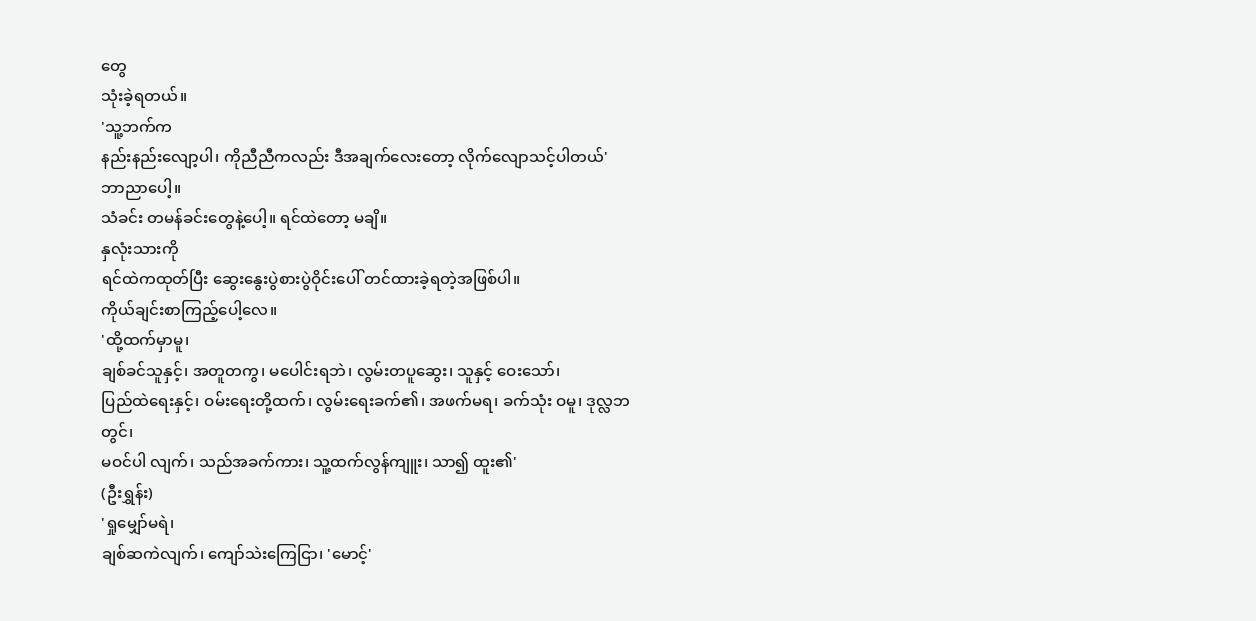တွေ
သုံးခဲ့ရတယ်။
'သူ့ဘက်က
နည်းနည်းလျော့ပါ၊ ကိုညီညီကလည်း ဒီအချက်လေးတော့ လိုက်လျောသင့်ပါတယ်'
ဘာညာပေါ့။
သံခင်း တမန်ခင်းတွေနဲ့ပေါ့။ ရင်ထဲတော့ မချိ။
နှလုံးသားကို
ရင်ထဲကထုတ်ပြီး ဆွေးနွေးပွဲစားပွဲဝိုင်းပေါ် တင်ထားခဲ့ရတဲ့အဖြစ်ပါ။
ကိုယ်ချင်းစာကြည့်ပေါ့လေ။
'ထို့ထက်မှာမူ၊
ချစ်ခင်သူနှင့်၊ အတူတကွ၊ မပေါင်းရဘဲ၊ လွမ်းတပူဆွေး၊ သူနှင့် ဝေးသော်၊
ပြည်ထဲရေးနှင့်၊ ဝမ်းရေးတို့ထက်၊ လွမ်းရေးခက်၏၊ အဖက်မရ၊ ခက်သုံး ဝမူ၊ ဒုလ္လဘတွင်၊
မဝင်ပါ လျက်၊ သည်အခက်ကား၊ သူ့ထက်လွန်ကျူး၊ သာ၍ ထူး၏'
(ဦးရွှန်း)
'ရှုမျှော်မရဲ၊
ချစ်ဆကဲလျက်၊ ကျော်သဲးကြေငြာ၊ 'မောင့်'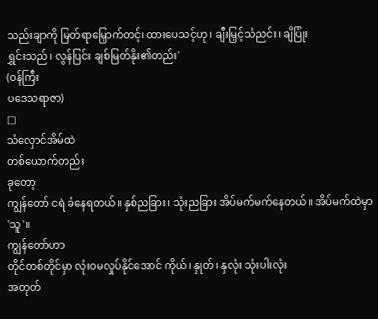သည်းချာကို မြတ်ရာမြှောက်တင့်၊ ထားပေသင့်ဟု၊ ချီးမြှင့်သံညင်း၊ ချိပြုံး
ရွှင်းသည်၊ လွန်ပြင်း ချစ်မြတ်နိုး၏တည်း'
(ဝန်ကြီး
ပဒေသရာဇာ)
□
သံလှောင်အိမ်ထဲ
တစ်ယောက်တည်း
ခုတော့
ကျွန်တော် ငရဲ ခံနေရတယ်။ နှစ်ညခြား၊ သုံးညခြား အိပ်မက်မက်နေတယ်။ အိပ်မက်ထဲမှာ 'သူ'။
ကျွန်တော်ဟာ
တိုင်တစ်တိုင်မှာ လုံးဝမလှုပ်နိုင်အောင် ကိုယ်၊ နှုတ်၊ နှလုံး သုံးပါးလုံး
အတုတ်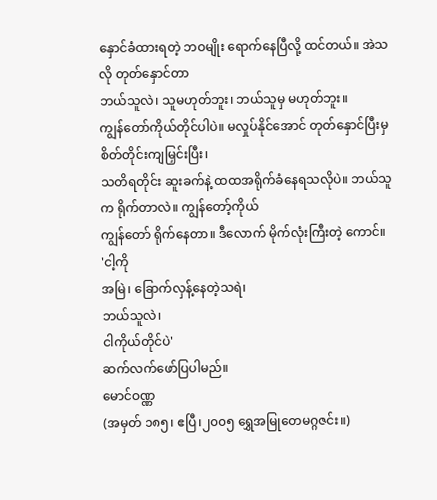နှောင်ခံထားရတဲ့ ဘဝမျိုး ရောက်နေပြီလို့ ထင်တယ်။ အဲသလို တုတ်နှောင်တာ
ဘယ်သူလဲ၊ သူမဟုတ်ဘူး၊ ဘယ်သူမှ မဟုတ်ဘူး။
ကျွန်တော်ကိုယ်တိုင်ပါပဲ။ မလှုပ်နိုင်အောင် တုတ်နှောင်ပြီးမှ စိတ်တိုင်းကျမြှင်းပြီး၊
သတိရတိုင်း ဆူးခက်နဲ့ ထထအရိုက်ခံနေရသလိုပဲ။ ဘယ်သူက ရိုက်တာလဲ။ ကျွန်တော့်ကိုယ်
ကျွန်တော် ရိုက်နေတာ။ ဒီလောက် မိုက်လုံးကြီးတဲ့ ကောင်။
'ငါ့ကို
အမြဲ၊ ခြောက်လှန့်နေတဲ့သရဲ၊
ဘယ်သူလဲ၊
ငါကိုယ်တိုင်ပဲ'
ဆက်လက်ဖော်ပြပါမည်။
မောင်ဝဏ္ဏ
(အမှတ် ၁၈၅၊ ဧပြီ၊၂၀၀၅ ရွှေအမြုတေမဂ္ဂဇင်း။)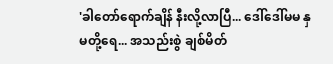'ခါတော်ရောက်ချိန် နီးလို့လာပြီ... ဒေါ်ဒေါ်မမ နှမတို့ရေ... အသည်းစွဲ ချစ်မိတ်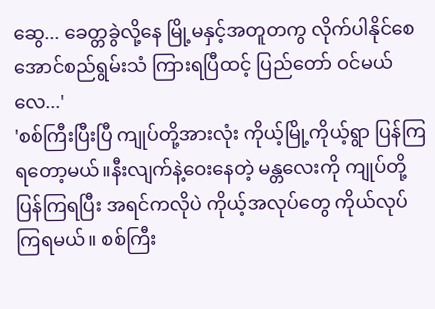ဆွေ... ခေတ္တခွဲလို့နေ မြို့မနှင့်အတူတကွ လိုက်ပါနိုင်စေ အောင်စည်ရွမ်းသံ ကြားရပြီထင့် ပြည်တော် ဝင်မယ်လေ...'
'စစ်ကြီးပြီးပြီ ကျုပ်တို့အားလုံး ကိုယ့်မြို့ကိုယ့်ရွာ ပြန်ကြရတော့မယ်။နီးလျက်နဲ့ဝေးနေတဲ့ မန္တလေးကို ကျုပ်တို့ ပြန်ကြရပြီး အရင်ကလိုပဲ ကိုယ့်အလုပ်တွေ ကိုယ်လုပ်ကြရမယ်။ စစ်ကြီး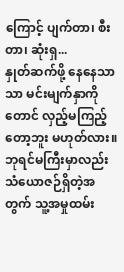ကြောင့် ပျက်တာ၊ စီးတာ၊ ဆုံးရှ...
နှုတ်ဆက်ဖို့ နေနေသာသာ မင်းမျက်နှာကိုတောင် လှည့်မကြည့်တော့ဘူး မဟုတ်လား။ ဘုရင်မကြီးမှာလည်း သံယောဇဉ်ရှိတဲ့အတွက် သူ့အမှုထမ်း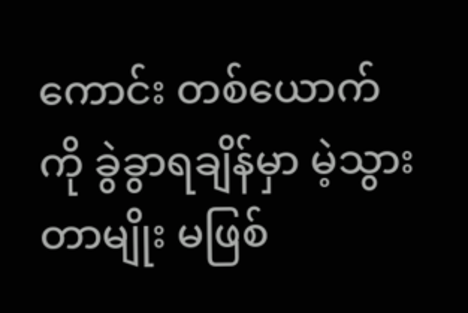ကောင်း တစ်ယောက်ကို ခွဲခွာရချိန်မှာ မဲ့သွားတာမျိုး မဖြစ်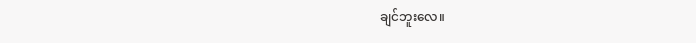ချင်ဘူးလေ။